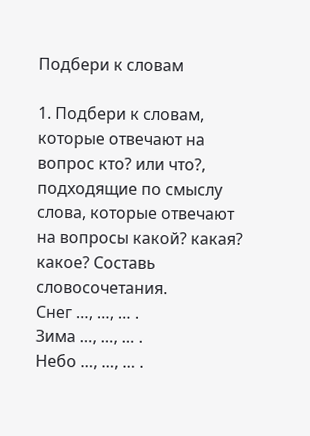Подбери к словам

1. Подбери к словам, которые отвечают на вопрос кто? или что?, подходящие по смыслу слова, которые отвечают на вопросы какой? какая? какое? Составь словосочетания.
Снег …, …, … .
Зима …, …, … .
Небо …, …, … .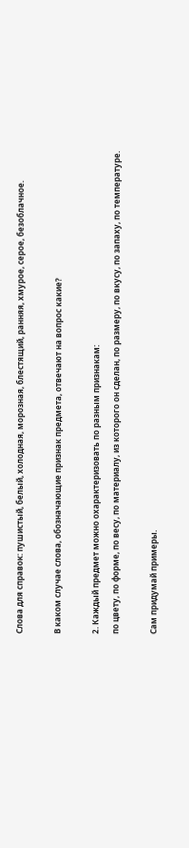Слова для справок: пушистый, белый, холодная, морозная, блестящий, ранняя, хмурое, серое, безоблачное.

В каком случае слова, обозначающие признак предмета, отвечают на вопрос какие?

2. Каждый предмет можно охарактеризовать по разным признакам:
по цвету, по форме, по весу, по материалу, из которого он сделан, по размеру, по вкусу, по запаху, по температуре.

Сам придумай примеры.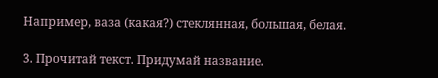Например, ваза (какая?) стеклянная, большая, белая.

3. Прочитай текст. Придумай название.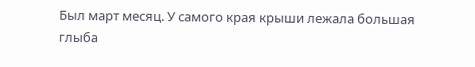Был март месяц. У самого края крыши лежала большая глыба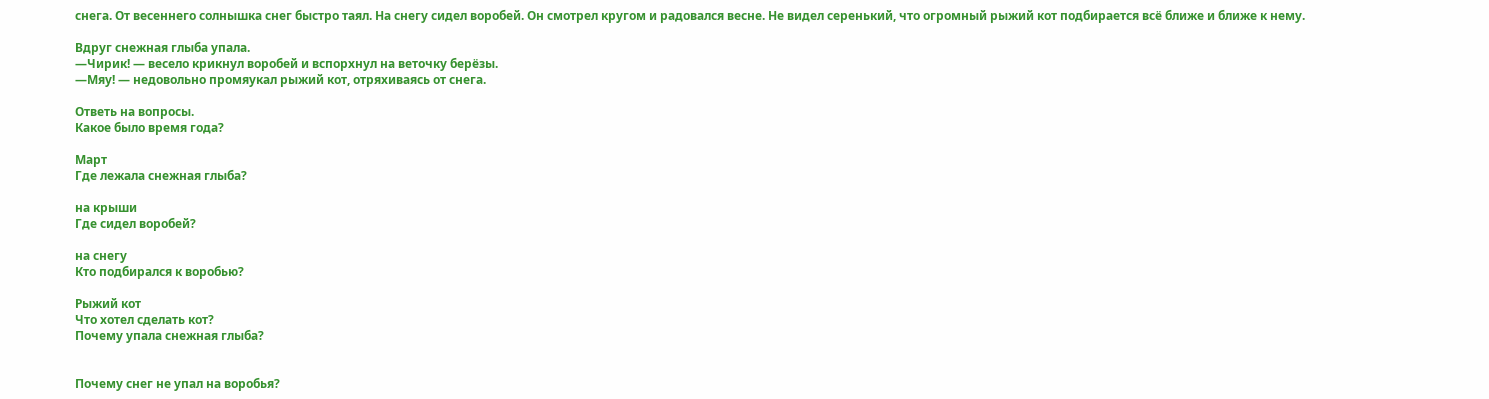снега. От весеннего солнышка снег быстро таял. На снегу сидел воробей. Он смотрел кругом и радовался весне. Не видел серенький, что огромный рыжий кот подбирается всё ближе и ближе к нему.

Вдруг снежная глыба упала.
—Чирик! — весело крикнул воробей и вспорхнул на веточку берёзы.
—Мяу! — недовольно промяукал рыжий кот, отряхиваясь от снега.

Ответь на вопросы.
Какое было время года?

Март
Где лежала снежная глыба?

на крыши
Где сидел воробей?

на снегу
Кто подбирался к воробью?

Рыжий кот
Что хотел сделать кот?
Почему упала снежная глыба?


Почему снег не упал на воробья?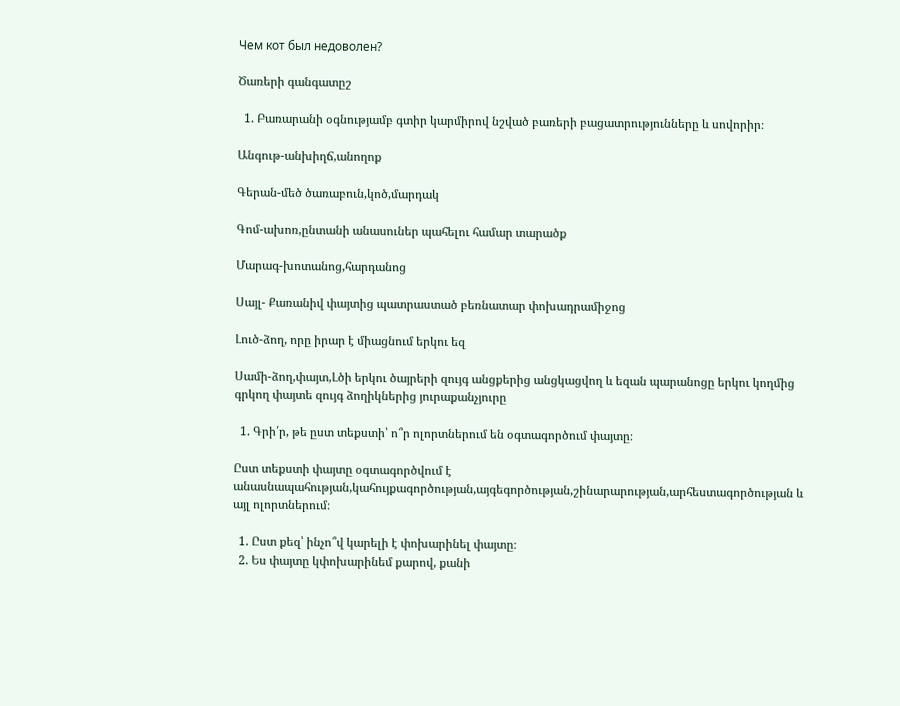Чем кот был недоволен?

Ծառերի գանգատըշ

  1. Բառարանի օգնությամբ գտիր կարմիրով նշված բառերի բացատրությունները և սովորիր։

Անգութ-անխիղճ,անողոք

Գերան-մեծ ծառաբուն,կոծ,մարդակ

Գոմ-ախոռ,ընտանի անասուներ պահելու համար տարածք

Մարագ-խոտանոց,հարդանոց

Սայլ- Քառանիվ փայտից պատրաստած բեռնատար փոխադրամիջոց

Լուծ-ձող, որը իրար է միացնում երկու եզ

Սամի-ձող,փայտ,Լծի երկու ծայրերի զույգ անցքերից անցկացվող և եզան պարանոցը երկու կողմից գրկող փայտե զույգ ձողիկներից յուրաքանչյուրը

  1. Գրի՛ր, թե ըստ տեքստի՝ ո՞ր ոլորտներում են օգտագործում փայտը։

Ըստ տեքստի փայտը օգտագործվում է անասնապահության,կահույքագործության,այգեգործության,շինարարության,արհեստագործության և այլ ոլորտներում։

  1. Ըստ քեզ՝ ինչո՞վ կարելի է փոխարինել փայտը։
  2. Ես փայտը կփոխարինեմ քարով, քանի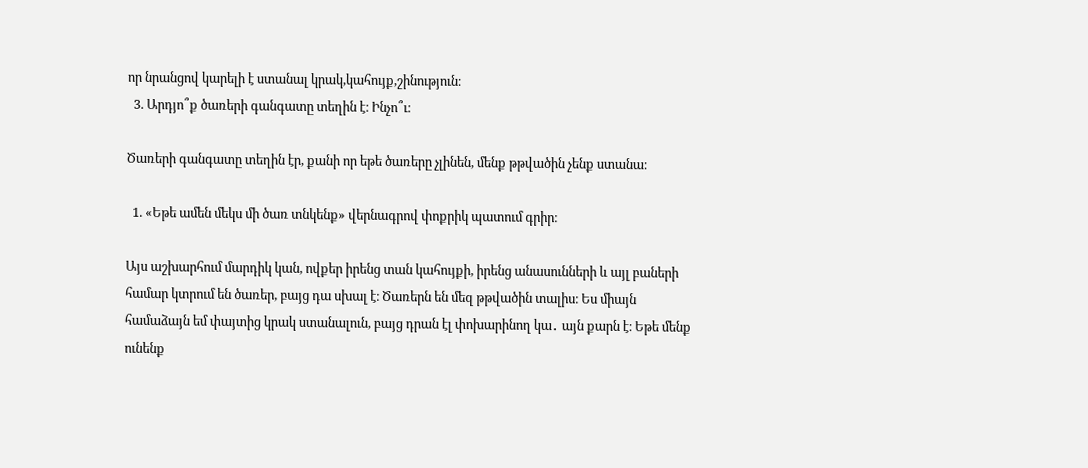որ նրանցով կարելի է ստանալ կրակ,կահույք,շինություն։
  3. Արդյո՞ք ծառերի գանգատը տեղին է։ Ինչո՞ւ։

Ծառերի գանգատը տեղին էր, քանի որ եթե ծառերը չլինեն, մենք թթվածին չենք ստանա։

  1. «Եթե ամեն մեկս մի ծառ տնկենք» վերնագրով փոքրիկ պատում գրիր։

Այս աշխարհում մարդիկ կան, ովքեր իրենց տան կահույքի, իրենց անասունների և այլ բաների համար կտրում են ծառեր, բայց դա սխալ է։ Ծառերն են մեզ թթվածին տալիս։ Ես միայն համաձայն եմ փայտից կրակ ստանալուն, բայց դրան էլ փոխարինող կա․ այն քարն է։ Եթե մենք ունենք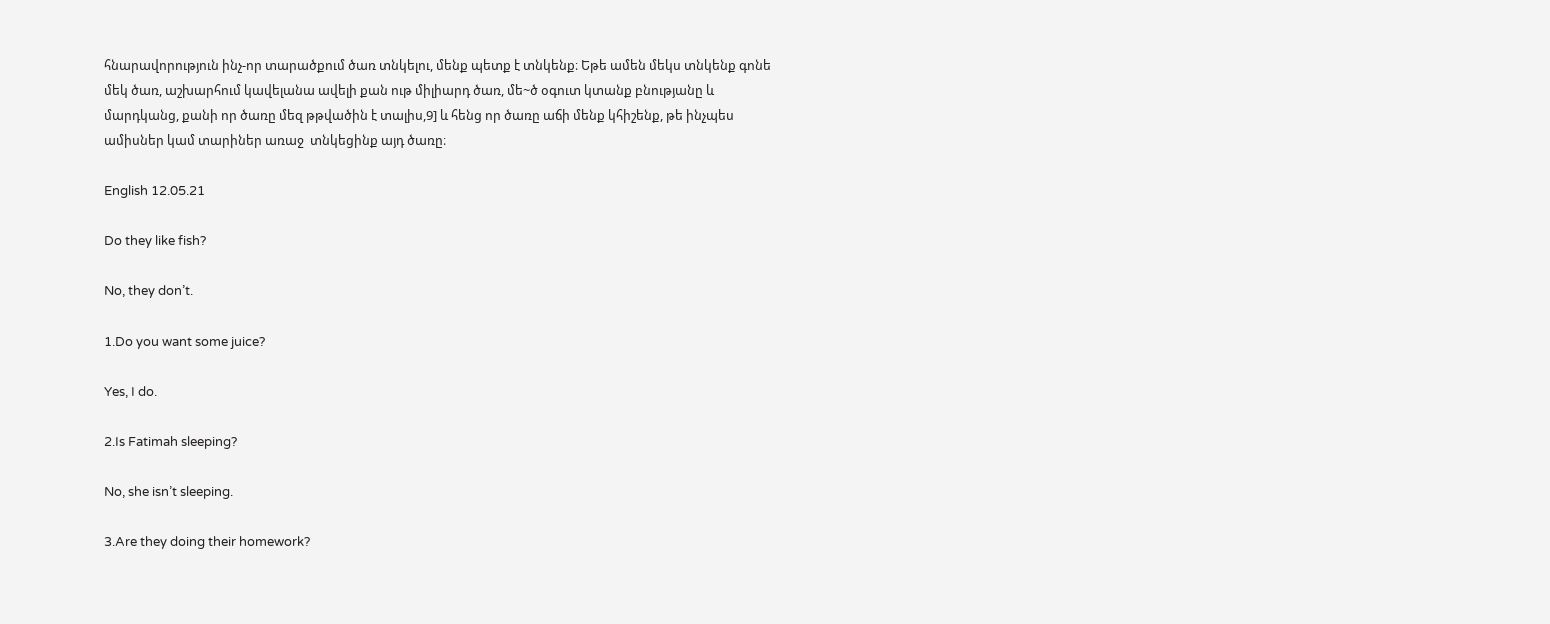հնարավորություն ինչ-որ տարածքում ծառ տնկելու, մենք պետք է տնկենք։ Եթե ամեն մեկս տնկենք գոնե մեկ ծառ, աշխարհում կավելանա ավելի քան ութ միլիարդ ծառ, մե~ծ օգուտ կտանք բնությանը և մարդկանց, քանի որ ծառը մեզ թթվածին է տալիս,9] և հենց որ ծառը աճի մենք կհիշենք, թե ինչպես ամիսներ կամ տարիներ առաջ  տնկեցինք այդ ծառը։

English 12.05.21

Do they like fish?

No, they don’t.

1.Do you want some juice?

Yes, I do.

2.Is Fatimah sleeping?

No, she isn’t sleeping.

3.Are they doing their homework?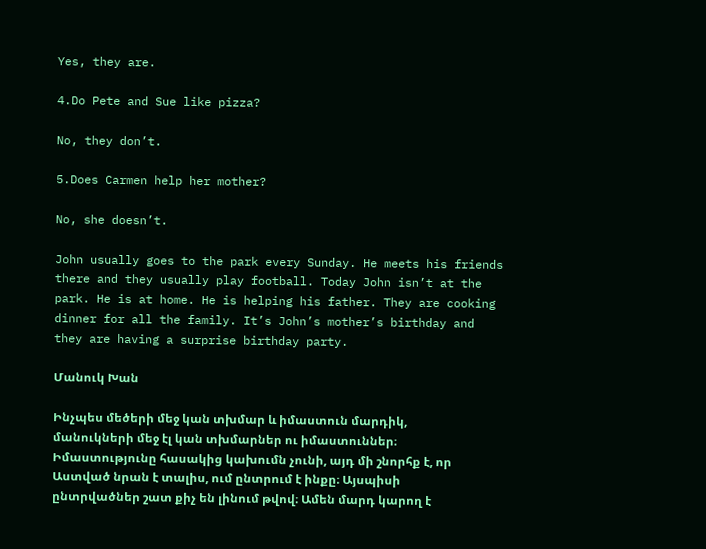Yes, they are.

4.Do Pete and Sue like pizza?

No, they don’t.

5.Does Carmen help her mother?

No, she doesn’t.

John usually goes to the park every Sunday. He meets his friends there and they usually play football. Today John isn’t at the park. He is at home. He is helping his father. They are cooking dinner for all the family. It’s John’s mother’s birthday and they are having a surprise birthday party.

Մանուկ Խան

Ինչպես մեծերի մեջ կան տխմար և իմաստուն մարդիկ, մանուկների մեջ էլ կան տխմարներ ու իմաստուններ։ Իմաստությունը հասակից կախումն չունի, այդ մի շնորհք է, որ Աստված նրան է տալիս, ում ընտրում է ինքը։ Այսպիսի ընտրվածներ շատ քիչ են լինում թվով։ Ամեն մարդ կարող է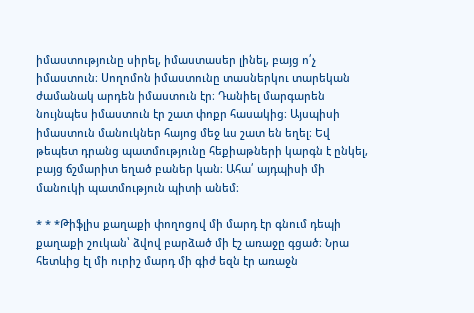իմաստությունը սիրել, իմաստասեր լինել, բայց ո՛չ իմաստուն։ Սողոմոն իմաստունը տասներկու տարեկան ժամանակ արդեն իմաստուն էր։ Դանիել մարգարեն նույնպես իմաստուն էր շատ փոքր հասակից։ Այսպիսի իմաստուն մանուկներ հայոց մեջ ևս շատ են եղել։ Եվ թեպետ դրանց պատմությունը հեքիաթների կարգն է ընկել, բայց ճշմարիտ եղած բաներ կան։ Ահա՛ այդպիսի մի մանուկի պատմություն պիտի անեմ։

* * *Թիֆլիս քաղաքի փողոցով մի մարդ էր գնում դեպի քաղաքի շուկան՝ ձվով բարձած մի էշ առաջը գցած։ Նրա հետևից էլ մի ուրիշ մարդ մի գիժ եզն էր առաջն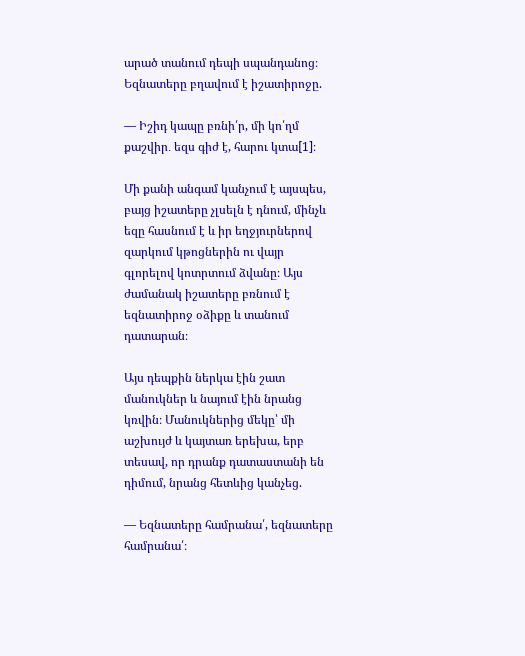արած տանում դեպի սպանդանոց։ Եզնատերը բղավում է իշատիրոջը.

— Իշիդ կապը բռնի՛ր, մի կո՛ղմ քաշվիր․ եզս գիժ է, հարու կտա[1]։

Մի քանի անգամ կանչում է այսպես, բայց իշատերը չլսելն է դնում, մինչև եզը հասնում է և իր եղջյուրներով զարկում կթոցներին ու վայր գլորելով կոտրտում ձվանը։ Այս ժամանակ իշատերը բռնում է եզնատիրոջ օձիքը և տանում դատարան։

Այս դեպքին ներկա էին շատ մանուկներ և նայում էին նրանց կռվին։ Մանուկներից մեկը՝ մի աշխույժ և կայտառ երեխա, երբ տեսավ, որ դրանք դատաստանի են դիմում, նրանց հետևից կանչեց.

— Եզնատերը համրանա՛, եզնատերը համրանա՛։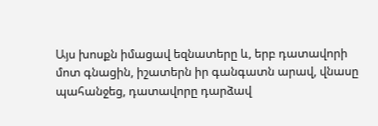Այս խոսքն իմացավ եզնատերը և, երբ դատավորի մոտ գնացին, իշատերն իր գանգատն արավ, վնասը պահանջեց, դատավորը դարձավ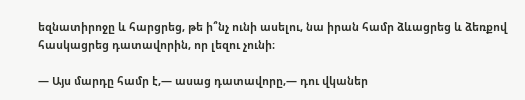եզնատիրոջը և հարցրեց, թե ի՞նչ ունի ասելու, նա իրան համր ձևացրեց և ձեռքով հասկացրեց դատավորին, որ լեզու չունի։

— Այս մարդը համր է,— ասաց դատավորը,— դու վկաներ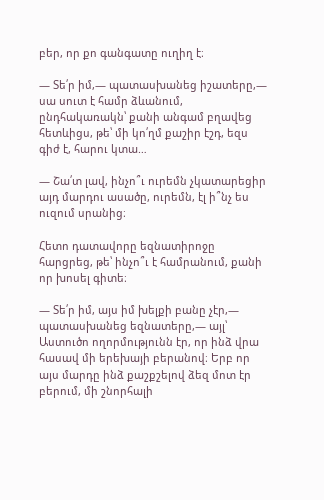բեր, որ քո գանգատը ուղիղ է։

— Տե՛ր իմ,— պատասխանեց իշատերը,— սա սուտ է համր ձևանում, ընդհակառակն՝ քանի անգամ բղավեց հետևիցս, թե՝ մի կո՛ղմ քաշիր էշդ, եզս գիժ է, հարու կտա…

— Շա՛տ լավ, ինչո՞ւ ուրեմն չկատարեցիր այդ մարդու ասածը, ուրեմն, էլ ի՞նչ ես ուզում սրանից։

Հետո դատավորը եզնատիրոջը հարցրեց, թե՝ ինչո՞ւ է համրանում, քանի որ խոսել գիտե։

— Տե՛ր իմ, այս իմ խելքի բանը չէր,— պատասխանեց եզնատերը,— այլ՝ Աստուծո ողորմությունն էր, որ ինձ վրա հասավ մի երեխայի բերանով։ Երբ որ այս մարդը ինձ քաշքշելով ձեզ մոտ էր բերում, մի շնորհալի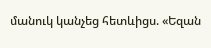մանուկ կանչեց հետևիցս. «Եզան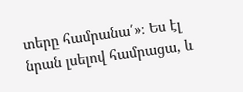տերը համրանա՛»։ Ես էլ նրան լսելով համրացա, և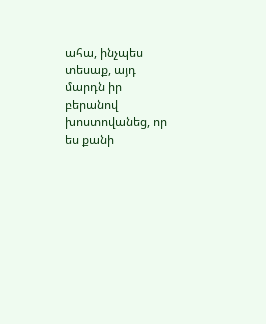ահա, ինչպես տեսաք, այդ մարդն իր բերանով խոստովանեց, որ ես քանի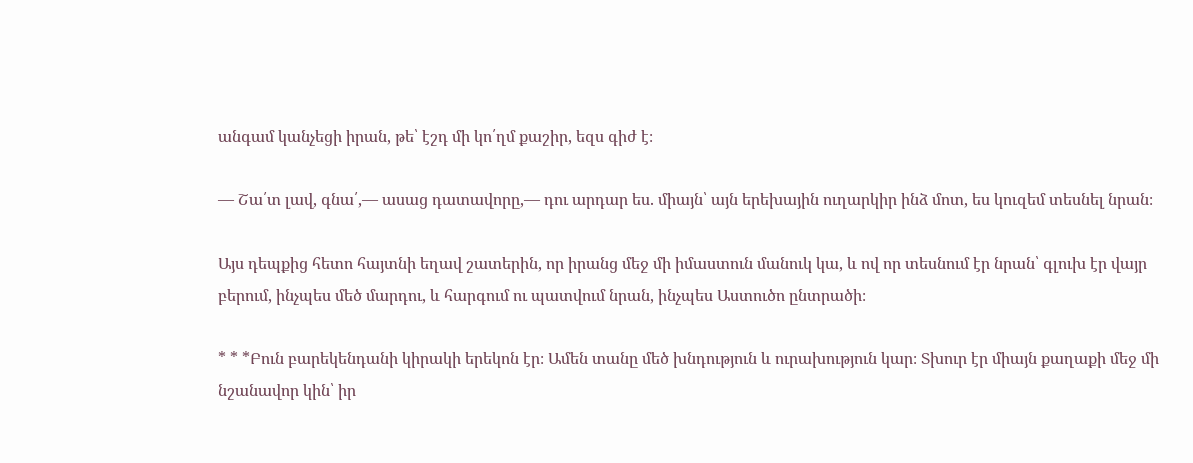անգամ կանչեցի իրան, թե՝ էշդ մի կո՛ղմ քաշիր, եզս գիժ է։

— Շա՛տ լավ, գնա՛,— ասաց դատավորը,— դու արդար ես. միայն՝ այն երեխային ուղարկիր ինձ մոտ, ես կուզեմ տեսնել նրան։

Այս դեպքից հետո հայտնի եղավ շատերին, որ իրանց մեջ մի իմաստուն մանուկ կա, և ով որ տեսնում էր նրան՝ գլուխ էր վայր բերում, ինչպես մեծ մարդու, և հարգում ու պատվում նրան, ինչպես Աստուծո ընտրածի։

* * *Բուն բարեկենդանի կիրակի երեկոն էր։ Ամեն տանը մեծ խնդություն և ուրախություն կար։ Տխուր էր միայն քաղաքի մեջ մի նշանավոր կին՝ իր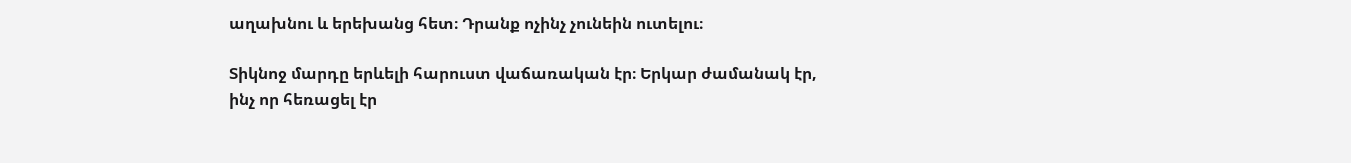աղախնու և երեխանց հետ։ Դրանք ոչինչ չունեին ուտելու։

Տիկնոջ մարդը երևելի հարուստ վաճառական էր։ Երկար ժամանակ էր, ինչ որ հեռացել էր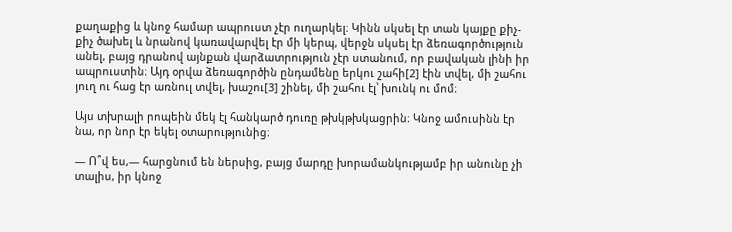քաղաքից և կնոջ համար ապրուստ չէր ուղարկել։ Կինն սկսել էր տան կայքը քիչ-քիչ ծախել և նրանով կառավարվել էր մի կերպ, վերջն սկսել էր ձեռագործություն անել, բայց դրանով այնքան վարձատրություն չէր ստանում, որ բավական լինի իր ապրուստին։ Այդ օրվա ձեռագործին ընդամենը երկու շահի[2] էին տվել, մի շահու յուղ ու հաց էր առնուլ տվել, խաշու[3] շինել, մի շահու էլ՝ խունկ ու մոմ։

Այս տխրալի րոպեին մեկ էլ հանկարծ դուռը թխկթխկացրին։ Կնոջ ամուսինն էր նա, որ նոր էր եկել օտարությունից։

— Ո՞վ ես,— հարցնում են ներսից, բայց մարդը խորամանկությամբ իր անունը չի տալիս, իր կնոջ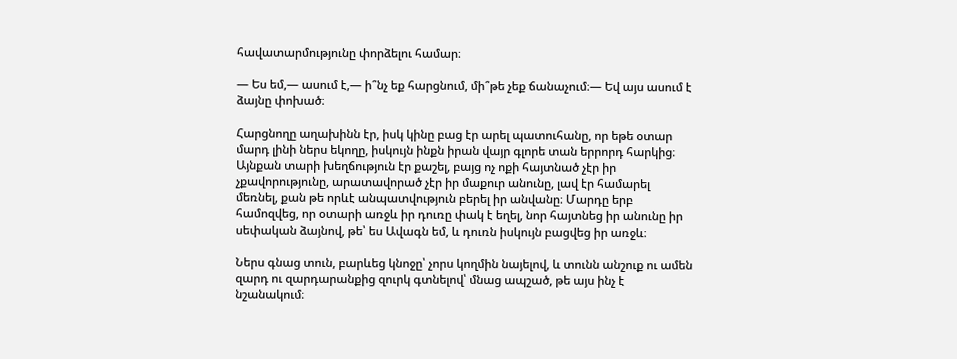հավատարմությունը փորձելու համար։

— Ես եմ,— ասում է,— ի՞նչ եք հարցնում, մի՞թե չեք ճանաչում։— Եվ այս ասում է ձայնը փոխած։

Հարցնողը աղախինն էր, իսկ կինը բաց էր արել պատուհանը, որ եթե օտար մարդ լինի ներս եկողը, իսկույն ինքն իրան վայր գլորե տան երրորդ հարկից։ Այնքան տարի խեղճություն էր քաշել, բայց ոչ ոքի հայտնած չէր իր չքավորությունը, արատավորած չէր իր մաքուր անունը, լավ էր համարել մեռնել, քան թե որևէ անպատվություն բերել իր անվանը։ Մարդը երբ համոզվեց, որ օտարի առջև իր դուռը փակ է եղել, նոր հայտնեց իր անունը իր սեփական ձայնով, թե՝ ես Ավագն եմ, և դուռն իսկույն բացվեց իր առջև։

Ներս գնաց տուն, բարևեց կնոջը՝ չորս կողմին նայելով, և տունն անշուք ու ամեն զարդ ու զարդարանքից զուրկ գտնելով՝ մնաց ապշած, թե այս ինչ է նշանակում։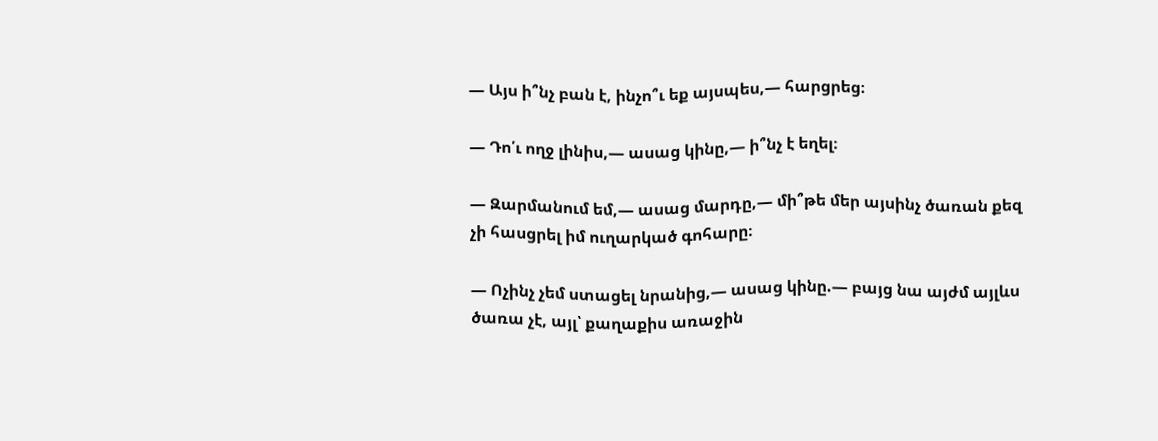— Այս ի՞նչ բան է, ինչո՞ւ եք այսպես,— հարցրեց։

— Դո՛ւ ողջ լինիս,— ասաց կինը,— ի՞նչ է եղել։

— Զարմանում եմ,— ասաց մարդը,— մի՞թե մեր այսինչ ծառան քեզ չի հասցրել իմ ուղարկած գոհարը։

— Ոչինչ չեմ ստացել նրանից,— ասաց կինը.— բայց նա այժմ այլևս ծառա չէ, այլ՝ քաղաքիս առաջին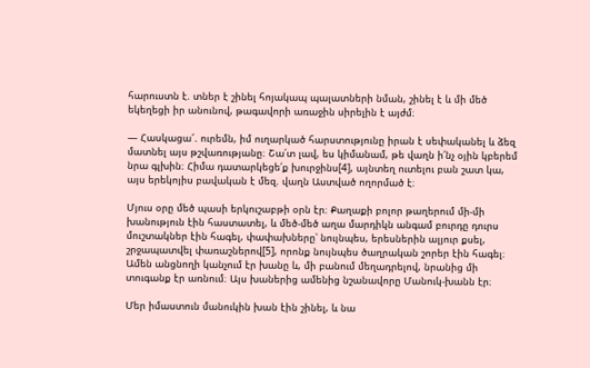հարուստն է. տներ է շինել հոյակապ պալատների նման, շինել է և մի մեծ եկեղեցի իր անունով, թագավորի առաջին սիրելին է այժմ։

— Հասկացա՜. ուրեմն, իմ ուղարկած հարստությունը իրան է սեփականել և ձեզ մատնել այս թշվառությանը։ Շա՛տ լավ, ես կիմանամ, թե վաղն ի՛նչ օյին կբերեմ նրա գլխին։ Հիմա դատարկեցե՛ք խուրջինս[4], այնտեղ ուտելու բան շատ կա, այս երեկոյիս բավական է մեզ. վաղն Աստված ողորմած է։

Մյուս օրը մեծ պասի երկուշաբթի օրն էր։ Քաղաքի բոլոր թաղերում մի-մի խանություն էին հաստատել, և մեծ-մեծ աղա մարդիկն անգամ բուրդը դուրս մուշտակներ էին հագել, փափախները՝ նույնպես, երեսներին ալյուր քսել, շրջապատվել փառաշներով[5], որոնք նույնպես ծաղրական շորեր էին հագել։ Ամեն անցնողի կանչում էր խանը և, մի բանում մեղադրելով, նրանից մի տուգանք էր առնում։ Այս խաներից ամենից նշանավորը Մանուկ-խանն էր։

Մեր իմաստուն մանուկին խան էին շինել, և նա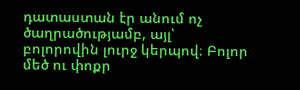դատաստան էր անում ոչ ծաղրածությամբ, այլ՝ բոլորովին լուրջ կերպով։ Բոլոր մեծ ու փոքր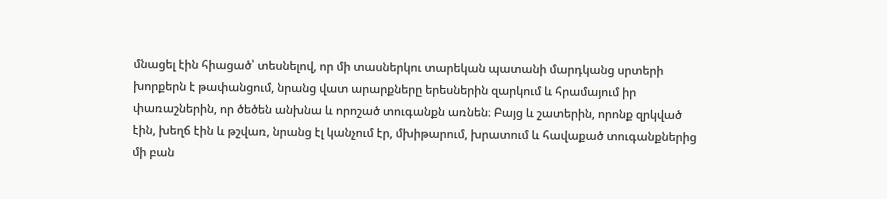մնացել էին հիացած՝ տեսնելով, որ մի տասներկու տարեկան պատանի մարդկանց սրտերի խորքերն է թափանցում, նրանց վատ արարքները երեսներին զարկում և հրամայում իր փառաշներին, որ ծեծեն անխնա և որոշած տուգանքն առնեն։ Բայց և շատերին, որոնք զրկված էին, խեղճ էին և թշվառ, նրանց էլ կանչում էր, մխիթարում, խրատում և հավաքած տուգանքներից մի բան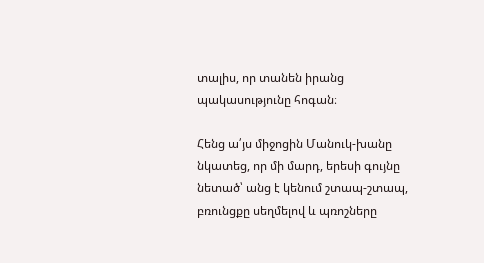տալիս, որ տանեն իրանց պակասությունը հոգան։

Հենց ա՛յս միջոցին Մանուկ-խանը նկատեց, որ մի մարդ, երեսի գույնը նետած՝ անց է կենում շտապ-շտապ, բռունցքը սեղմելով և պռոշները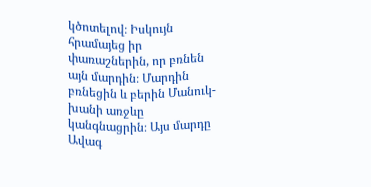կծոտելով։ Իսկույն հրամայեց իր փառաշներին, որ բռնեն այն մարդին։ Մարդին բռնեցին և բերին Մանուկ-խանի առջևը կանգնացրին։ Այս մարդը Ավագ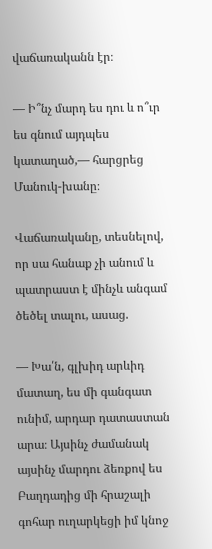վաճառականն էր։

— Ի՞նչ մարդ ես դու և ո՞ւր ես գնում այդպես կատաղած,— հարցրեց Մանուկ-խանը։

Վաճառականը, տեսնելով, որ սա հանաք չի անում և պատրաստ է մինչև անգամ ծեծել տալու, ասաց.

— Խա՛ն, գլխիդ արևիդ մատաղ, ես մի գանգատ ունիմ, արդար դատաստան արա։ Այսինչ ժամանակ այսինչ մարդու ձեռքով ես Բաղդադից մի հրաշալի գոհար ուղարկեցի իմ կնոջ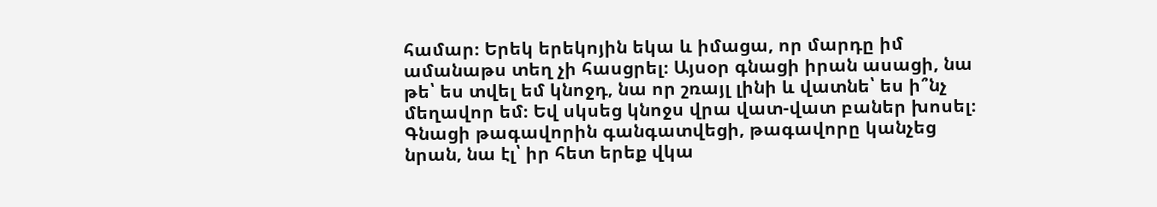համար։ Երեկ երեկոյին եկա և իմացա, որ մարդը իմ ամանաթս տեղ չի հասցրել։ Այսօր գնացի իրան ասացի, նա թե՝ ես տվել եմ կնոջդ, նա որ շռայլ լինի և վատնե՝ ես ի՞նչ մեղավոր եմ։ Եվ սկսեց կնոջս վրա վատ-վատ բաներ խոսել։ Գնացի թագավորին գանգատվեցի, թագավորը կանչեց նրան, նա էլ՝ իր հետ երեք վկա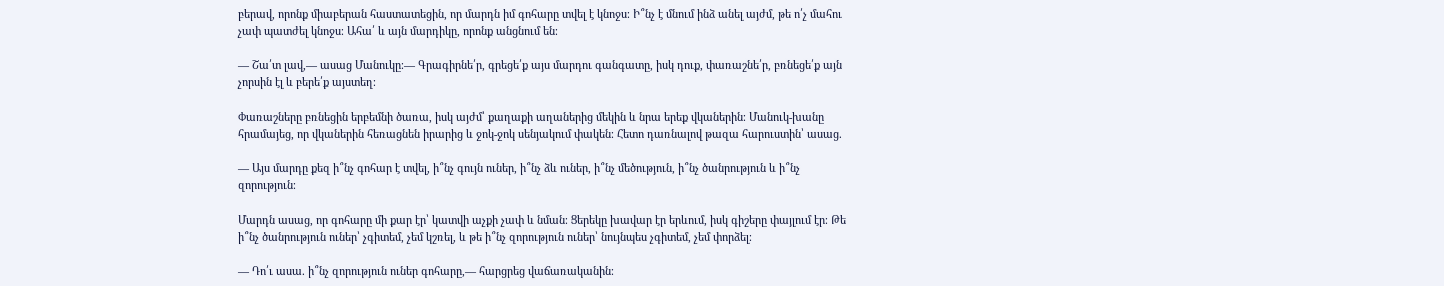բերավ, որոնք միաբերան հաստատեցին, որ մարդն իմ գոհարը տվել է կնոջս։ Ի՞նչ է մնում ինձ անել այժմ, թե ո՛չ մահու չափ պատժել կնոջս։ Ահա՛ և այն մարդիկը, որոնք անցնում են։

— Շա՛տ լավ,— ասաց Մանուկը։— Գրագիրնե՛ր, գրեցե՛ք այս մարդու գանգատը, իսկ դուք, փառաշնե՛ր, բռնեցե՛ք այն չորսին էլ և բերե՛ք այստեղ։

Փառաշները բռնեցին երբեմնի ծառա, իսկ այժմ՝ քաղաքի աղաներից մեկին և նրա երեք վկաներին։ Մանուկ-խանը հրամայեց, որ վկաներին հեռացնեն իրարից և ջոկ-ջոկ սենյակում փակեն։ Հետո դառնալով թազա հարուստին՝ ասաց.

— Այս մարդը քեզ ի՞նչ գոհար է տվել, ի՞նչ գույն ուներ, ի՞նչ ձև ուներ, ի՞նչ մեծություն, ի՞նչ ծանրություն և ի՞նչ զորություն։

Մարդն ասաց, որ գոհարը մի քար էր՝ կատվի աչքի չափ և նման։ Ցերեկը խավար էր երևում, իսկ գիշերը փայլում էր։ Թե ի՞նչ ծանրություն ուներ՝ չգիտեմ, չեմ կշռել, և թե ի՞նչ զորություն ուներ՝ նույնպես չգիտեմ, չեմ փորձել։

— Դո՛ւ ասա. ի՞նչ զորություն ուներ գոհարը,— հարցրեց վաճառականին։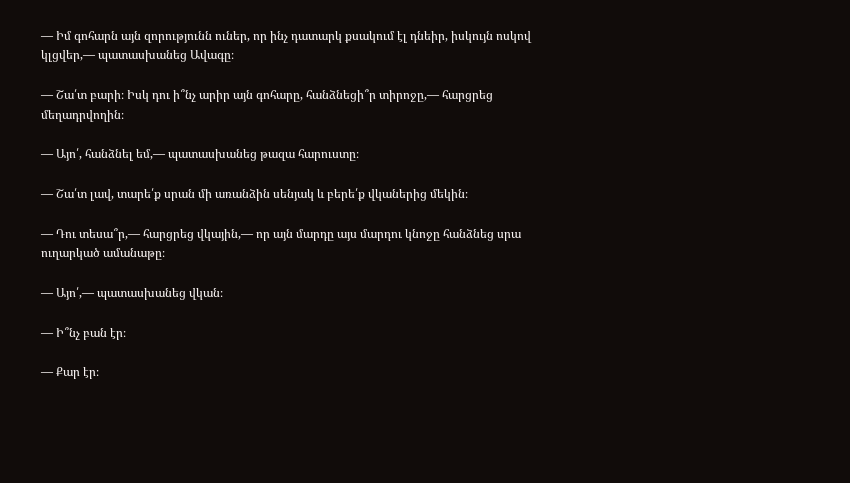— Իմ գոհարն այն զորությունն ուներ, որ ինչ դատարկ քսակում էլ դնեիր, իսկույն ոսկով կլցվեր,— պատասխանեց Ավագը։

— Շա՛տ բարի։ Իսկ դու ի՞նչ արիր այն գոհարը, հանձնեցի՞ր տիրոջը,— հարցրեց մեղադրվողին։

— Այո՛, հանձնել եմ,— պատասխանեց թազա հարուստը։

— Շա՛տ լավ, տարե՛ք սրան մի առանձին սենյակ և բերե՛ք վկաներից մեկին։

— Դու տեսա՞ր,— հարցրեց վկային,— որ այն մարդը այս մարդու կնոջը հանձնեց սրա ուղարկած ամանաթը։

— Այո՛,— պատասխանեց վկան։

— Ի՞նչ բան էր։

— Քար էր։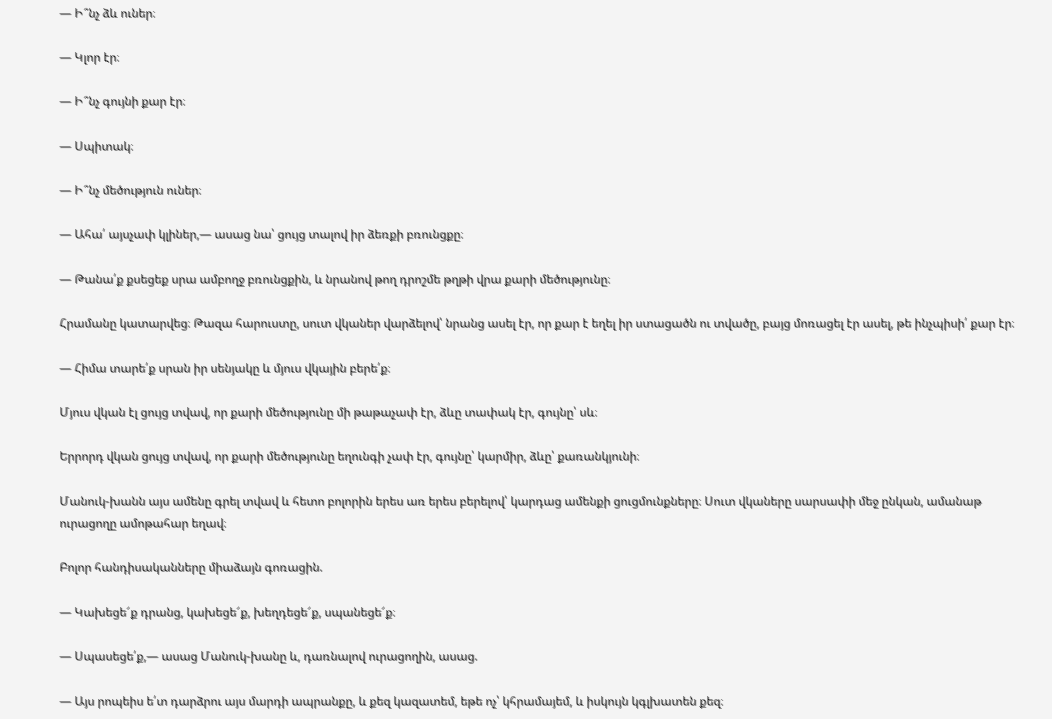— Ի՞նչ ձև ուներ։

— Կլոր էր։

— Ի՞նչ գույնի քար էր։

— Սպիտակ։

— Ի՞նչ մեծություն ուներ։

— Ահա՛ այսչափ կլիներ,— ասաց նա՝ ցույց տալով իր ձեռքի բռունցքը։

— Թանա՛ք քսեցեք սրա ամբողջ բռունցքին, և նրանով թող դրոշմե թղթի վրա քարի մեծությունը։

Հրամանը կատարվեց։ Թազա հարուստը, սուտ վկաներ վարձելով՝ նրանց ասել էր, որ քար է եղել իր ստացածն ու տվածը, բայց մոռացել էր ասել, թե ինչպիսի՛ քար էր։

— Հիմա տարե՛ք սրան իր սենյակը և մյուս վկային բերե՛ք։

Մյուս վկան էլ ցույց տվավ, որ քարի մեծությունը մի թաթաչափ էր, ձևը տափակ էր, գույնը՝ սև։

Երրորդ վկան ցույց տվավ, որ քարի մեծությունը եղունգի չափ էր, գույնը՝ կարմիր, ձևը՝ քառանկյունի։

Մանուկ-խանն այս ամենը գրել տվավ և հետո բոլորին երես առ երես բերելով՝ կարդաց ամենքի ցուցմունքները։ Սուտ վկաները սարսափի մեջ ընկան, ամանաթ ուրացողը ամոթահար եղավ։

Բոլոր հանդիսականները միաձայն գոռացին.

— Կախեցե՜ք դրանց, կախեցե՜ք, խեղդեցե՜ք, սպանեցե՜ք։

— Սպասեցե՛ք,— ասաց Մանուկ-խանը և, դառնալով ուրացողին, ասաց.

— Այս րոպեիս ե՛տ դարձրու այս մարդի ապրանքը, և քեզ կազատեմ, եթե ոչ՝ կհրամայեմ, և իսկույն կգլխատեն քեզ։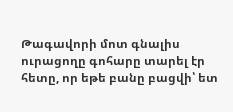Թագավորի մոտ գնալիս ուրացողը գոհարը տարել էր հետը, որ եթե բանը բացվի՝ ետ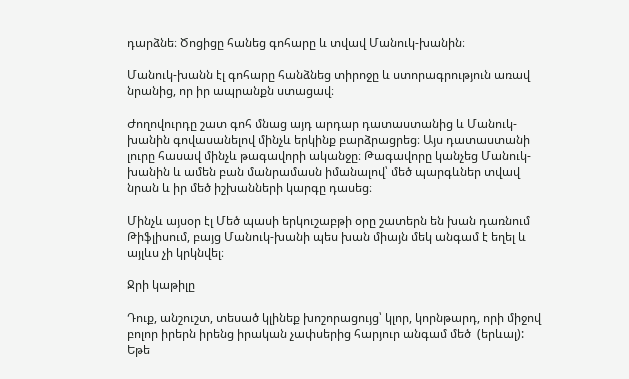դարձնե։ Ծոցիցը հանեց գոհարը և տվավ Մանուկ-խանին։

Մանուկ-խանն էլ գոհարը հանձնեց տիրոջը և ստորագրություն առավ նրանից, որ իր ապրանքն ստացավ։

Ժողովուրդը շատ գոհ մնաց այդ արդար դատաստանից և Մանուկ-խանին գովասանելով մինչև երկինք բարձրացրեց։ Այս դատաստանի լուրը հասավ մինչև թագավորի ականջը։ Թագավորը կանչեց Մանուկ-խանին և ամեն բան մանրամասն իմանալով՝ մեծ պարգևներ տվավ նրան և իր մեծ իշխանների կարգը դասեց։

Մինչև այսօր էլ Մեծ պասի երկուշաբթի օրը շատերն են խան դառնում Թիֆլիսում, բայց Մանուկ-խանի պես խան միայն մեկ անգամ է եղել և այլևս չի կրկնվել։

Ջրի կաթիլը

Դուք, անշուշտ, տեսած կլինեք խոշորացույց՝ կլոր, կորնթարդ, որի միջով բոլոր իրերն իրենց իրական չափսերից հարյուր անգամ մեծ  (երևալ): Եթե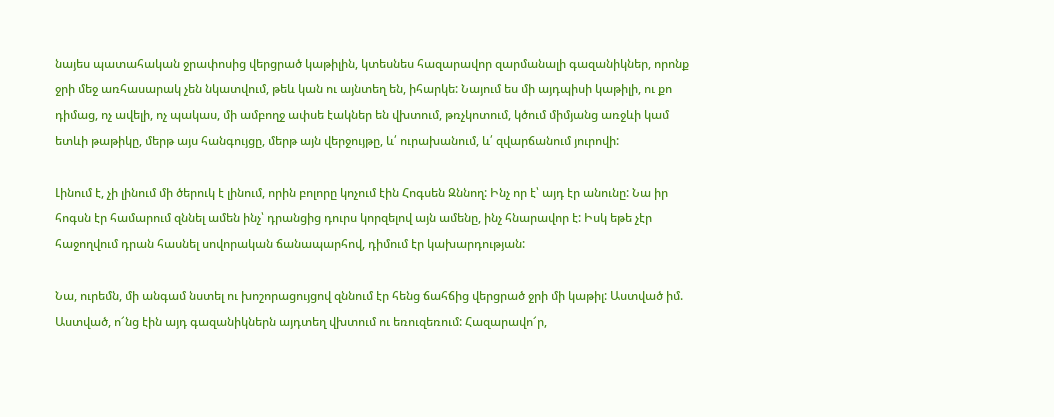նայես պատահական ջրափոսից վերցրած կաթիլին, կտեսնես հազարավոր զարմանալի գազանիկներ, որոնք ջրի մեջ առհասարակ չեն նկատվում, թեև կան ու այնտեղ են, իհարկե: Նայում ես մի այդպիսի կաթիլի, ու քո դիմաց, ոչ ավելի, ոչ պակաս, մի ամբողջ ափսե էակներ են վխտում, թռչկոտում, կծում միմյանց առջևի կամ ետևի թաթիկը, մերթ այս հանգույցը, մերթ այն վերջույթը, և՛ ուրախանում, և՛ զվարճանում յուրովի:

Լինում է, չի լինում մի ծերուկ է լինում, որին բոլորը կոչում էին Հոգսեն Զննող: Ինչ որ է՝ այդ էր անունը: Նա իր հոգսն էր համարում զննել ամեն ինչ՝ դրանցից դուրս կորզելով այն ամենը, ինչ հնարավոր է: Իսկ եթե չէր հաջողվում դրան հասնել սովորական ճանապարհով, դիմում էր կախարդության:

Նա, ուրեմն, մի անգամ նստել ու խոշորացույցով զննում էր հենց ճահճից վերցրած ջրի մի կաթիլ: Աստված իմ. Աստված, ո՜նց էին այդ գազանիկներն այդտեղ վխտում ու եռուզեռում: Հազարավո՜ր,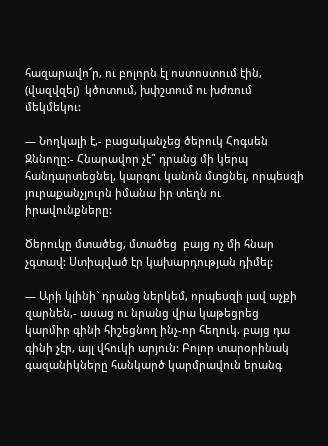հազարավո՜ր, ու բոլորն էլ ոստոստում էին, (վազվզել)  կծոտում, խփշտում ու խժռում մեկմեկու:

— Նողկալի է,- բացականչեց ծերուկ Հոգսեն Զննողը:- Հնարավոր չէ՞ դրանց մի կերպ հանդարտեցնել, կարգու կանոն մտցնել, որպեսզի յուրաքանչյուրն իմանա իր տեղն ու իրավունքները:

Ծերուկը մտածեց, մտածեց  բայց ոչ մի հնար չգտավ: Ստիպված էր կախարդության դիմել:

— Արի կլինի` դրանց ներկեմ, որպեսզի լավ աչքի զարնեն,- ասաց ու նրանց վրա կաթեցրեց կարմիր գինի հիշեցնող ինչ-որ հեղուկ. բայց դա գինի չէր, այլ վհուկի արյուն: Բոլոր տարօրինակ գազանիկները հանկարծ կարմրավուն երանգ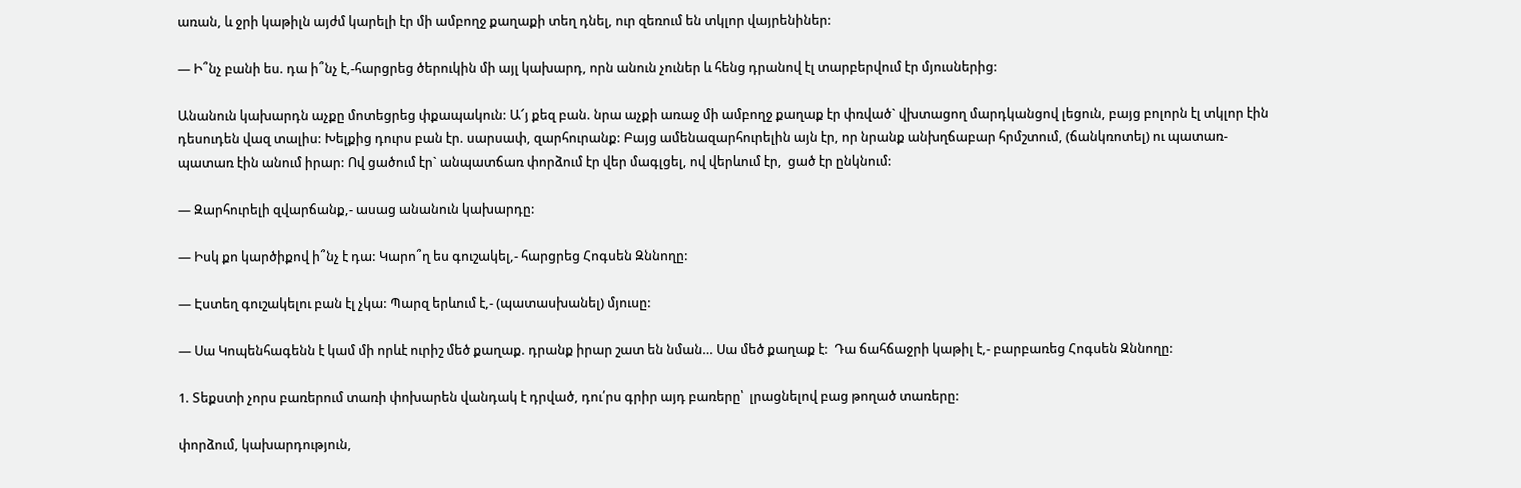առան, և ջրի կաթիլն այժմ կարելի էր մի ամբողջ քաղաքի տեղ դնել, ուր զեռում են տկլոր վայրենիներ:

— Ի՞նչ բանի ես. դա ի՞նչ է,-հարցրեց ծերուկին մի այլ կախարդ, որն անուն չուներ և հենց դրանով էլ տարբերվում էր մյուսներից:

Անանուն կախարդն աչքը մոտեցրեց փքապակուն: Ա՜յ քեզ բան. նրա աչքի առաջ մի ամբողջ քաղաք էր փռված` վխտացող մարդկանցով լեցուն, բայց բոլորն էլ տկլոր էին դեսուդեն վազ տալիս: Խելքից դուրս բան էր. սարսափ, զարհուրանք: Բայց ամենազարհուրելին այն էր, որ նրանք անխղճաբար հրմշտում, (ճանկռոտել) ու պատառ-պատառ էին անում իրար: Ով ցածում էր` անպատճառ փորձում էր վեր մագլցել, ով վերևում էր,  ցած էր ընկնում:

— Զարհուրելի զվարճանք,- ասաց անանուն կախարդը:

— Իսկ քո կարծիքով ի՞նչ է դա: Կարո՞ղ ես գուշակել,- հարցրեց Հոգսեն Զննողը:

— Էստեղ գուշակելու բան էլ չկա: Պարզ երևում է,- (պատասխանել) մյուսը:

— Սա Կոպենհագենն է կամ մի որևէ ուրիշ մեծ քաղաք. դրանք իրար շատ են նման… Սա մեծ քաղաք է:  Դա ճահճաջրի կաթիլ է,- բարբառեց Հոգսեն Զննողը:

1. Տեքստի չորս բառերում տառի փոխարեն վանդակ է դրված, դու՛րս գրիր այդ բառերը՝  լրացնելով բաց թողած տառերը:

փորձում, կախարդություն,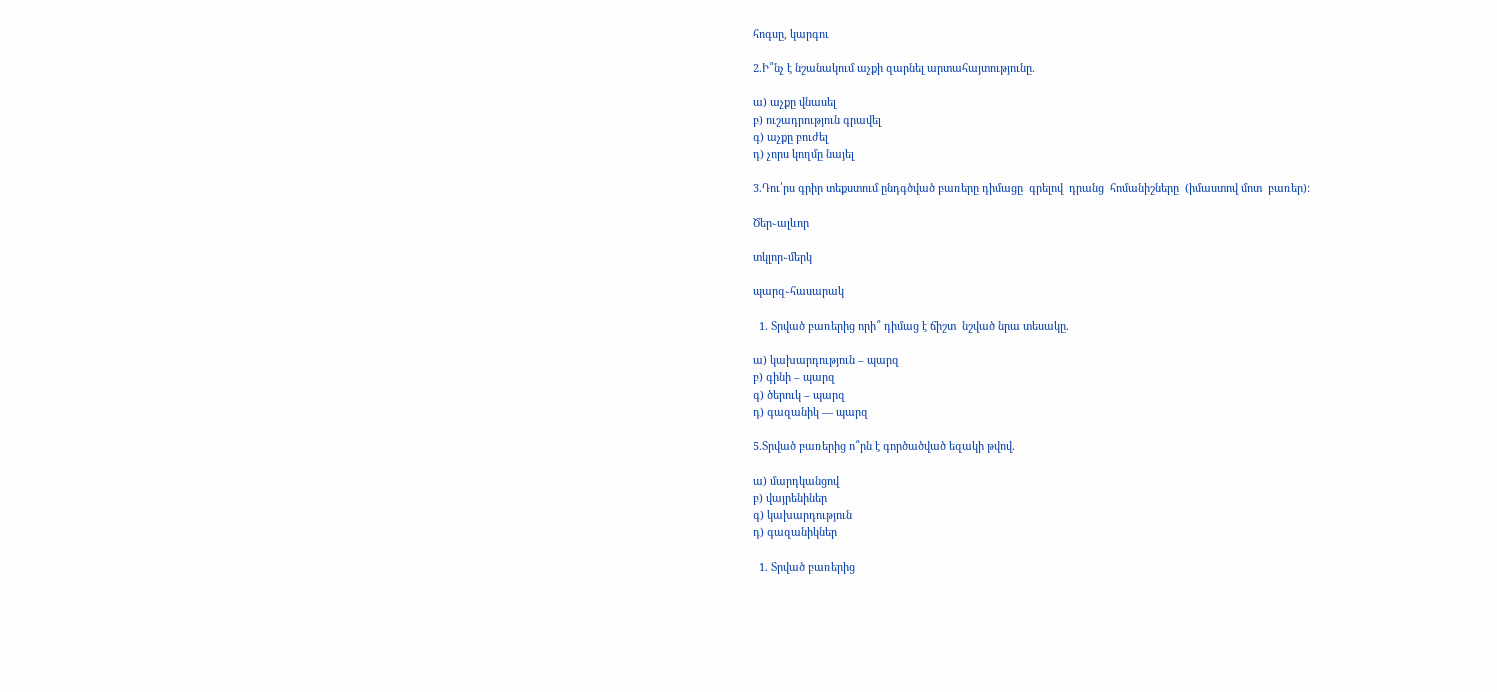հոգսը, կարգու

2.Ի՞նչ է նշանակում աչքի զարնել արտահայտությունը.

ա) աչքը վնասել
բ) ուշադրություն գրավել
գ) աչքը բուժել
դ) չորս կողմը նայել

3.Դու՛րս գրիր տեքստում ընդգծված բառերը դիմացը  գրելով  դրանց  հոմանիշները  (իմաստով մոտ  բառեր):

Ծեր֊ալևոր

տկլոր֊մերկ

պարզ֊հասարակ

  1. Տրված բառերից որի՞ դիմաց է ճիշտ  նշված նրա տեսակը.

ա) կախարդություն – պարզ
բ) գինի – պարզ
գ) ծերուկ – պարզ
դ) գազանիկ — պարզ

5.Տրված բառերից ո՞րն է գործածված եզակի թվով.

ա) մարդկանցով
բ) վայրենիներ
գ) կախարդություն
դ) գազանիկներ

  1. Տրված բառերից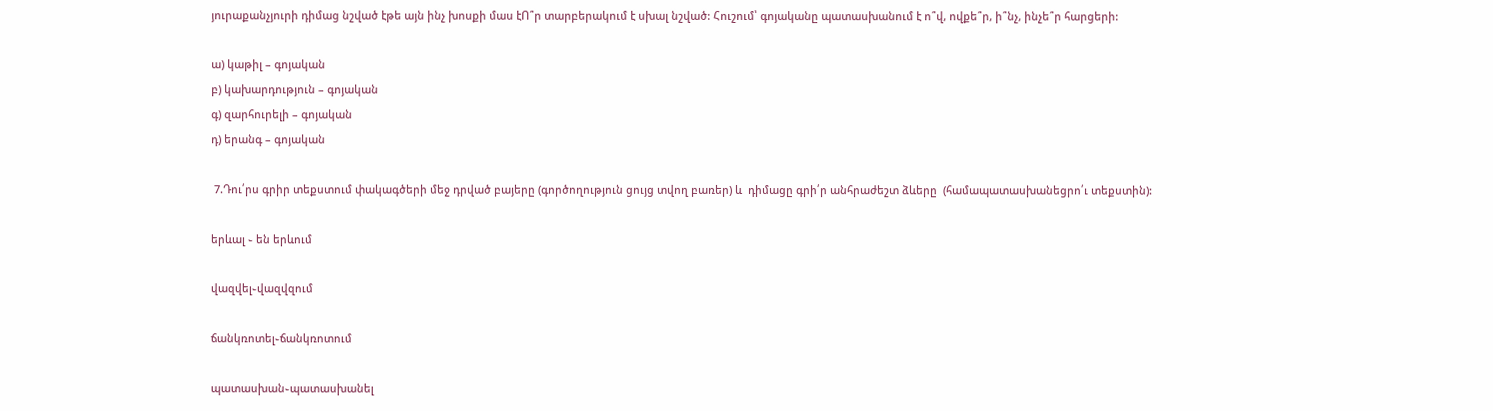յուրաքանչյուրի դիմաց նշված էթե այն ինչ խոսքի մաս էՈ՞ր տարբերակում է սխալ նշված: Հուշում՝ գոյականը պատասխանում է ո՞վ, ովքե՞ր, ի՞նչ, ինչե՞ր հարցերի:

ա) կաթիլ – գոյական
բ) կախարդություն – գոյական
գ) զարհուրելի – գոյական
դ) երանգ – գոյական

 7.Դու՛րս գրիր տեքստում փակագծերի մեջ դրված բայերը (գործողություն ցույց տվող բառեր) և  դիմացը գրի՛ր անհրաժեշտ ձևերը  (համապատասխանեցրո՛ւ տեքստին):

երևալ ֊ են երևում

վազվել֊վազվզում

ճանկռոտել֊ճանկռոտում

պատասխան֊պատասխանել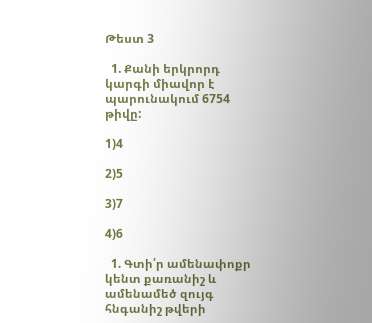Թեստ 3

  1. Քանի երկրորդ կարգի միավոր է պարունակում 6754 թիվը:

1)4

2)5

3)7

4)6

  1. Գտի՛ր ամենափոքր կենտ քառանիշ և ամենամեծ զույգ հնգանիշ թվերի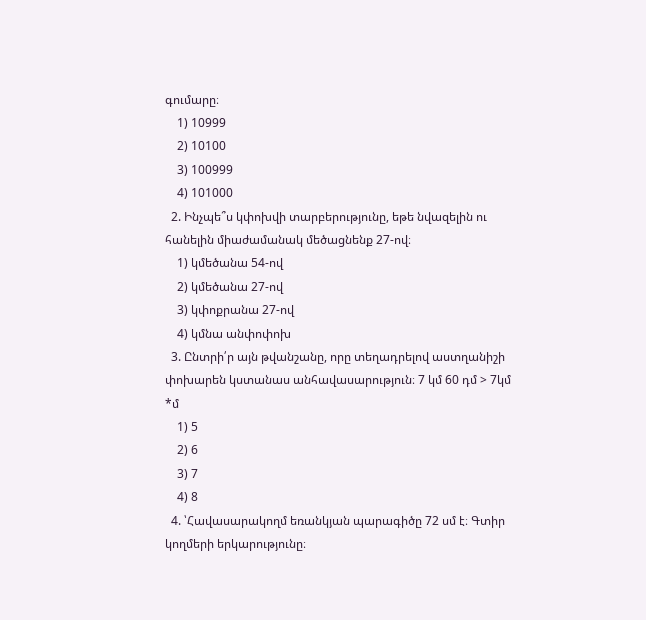գումարը։
    1) 10999
    2) 10100
    3) 100999
    4) 101000
  2. Ինչպե՞ս կփոխվի տարբերությունը, եթե նվազելին ու հանելին միաժամանակ մեծացնենք 27-ով։
    1) կմեծանա 54-ով
    2) կմեծանա 27-ով
    3) կփոքրանա 27-ով
    4) կմնա անփոփոխ
  3. Ընտրի՛ր այն թվանշանը, որը տեղադրելով աստղանիշի փոխարեն կստանաս անհավասարություն։ 7 կմ 60 դմ > 7կմ *մ
    1) 5
    2) 6
    3) 7
    4) 8
  4. ՝Հավասարակողմ եռանկյան պարագիծը 72 սմ է։ Գտիր կողմերի երկարությունը։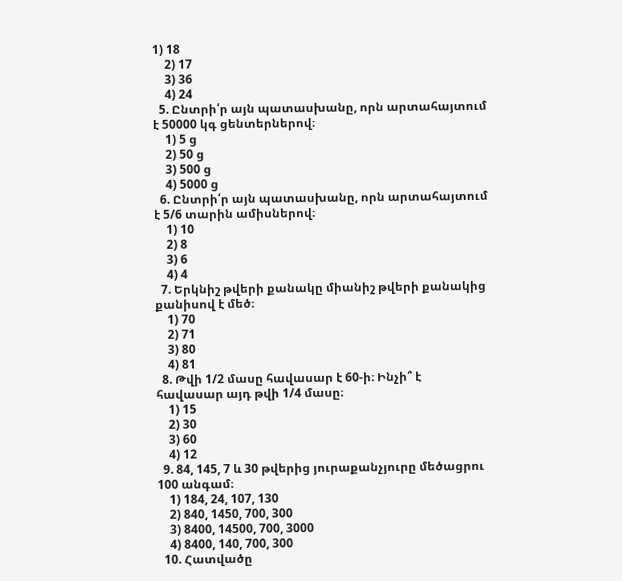1) 18
    2) 17
    3) 36
    4) 24
  5. Ընտրի՛ր այն պատասխանը, որն արտահայտում է 50000 կգ ցենտերներով։
    1) 5 ց
    2) 50 ց
    3) 500 ց
    4) 5000 ց
  6. Ընտրի՛ր այն պատասխանը, որն արտահայտում է 5/6 տարին ամիսներով։
    1) 10
    2) 8
    3) 6
    4) 4
  7. Երկնիշ թվերի քանակը միանիշ թվերի քանակից քանիսով է մեծ։
    1) 70
    2) 71
    3) 80
    4) 81
  8. Թվի 1/2 մասը հավասար է 60-ի։ Ինչի՞ է հավասար այդ թվի 1/4 մասը։
    1) 15
    2) 30
    3) 60
    4) 12
  9. 84, 145, 7 և 30 թվերից յուրաքանչյուրը մեծացրու 100 անգամ։
    1) 184, 24, 107, 130
    2) 840, 1450, 700, 300
    3) 8400, 14500, 700, 3000
    4) 8400, 140, 700, 300
  10. Հատվածը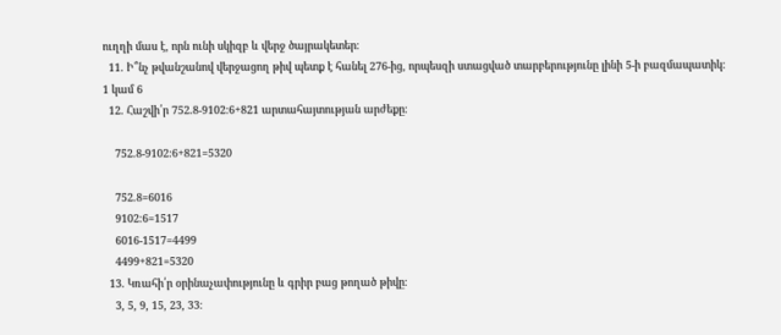ուղղի մաս է, որն ունի սկիզբ և վերջ ծայրակետեր։
  11. Ի՞նչ թվանշանով վերջացող թիվ պետք է հանել 276-ից, որպեսզի ստացված տարբերությունը լինի 5-ի բազմապատիկ։ 1 կամ 6
  12. Հաշվի՛ր 752.8-9102։6+821 արտահայտության արժեքը։

    752.8-9102։6+821=5320

    752.8=6016
    9102։6=1517
    6016-1517=4499
    4499+821=5320
  13. Կռահի՛ր օրինաչափությունը և գրիր բաց թողած թիվը։
    3, 5, 9, 15, 23, 33։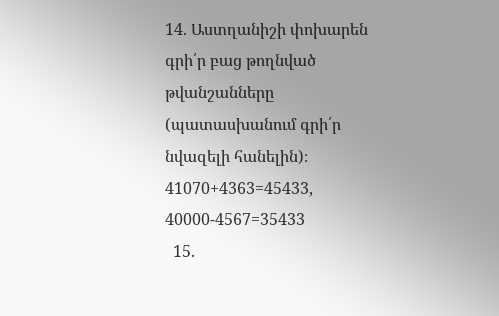14. Աստղանիշի փոխարեն գրի՛ր բաց թողնված թվանշանները (պատասխանում գրի՛ր նվազելի հանելին)։ 41070+4363=45433, 40000-4567=35433
  15.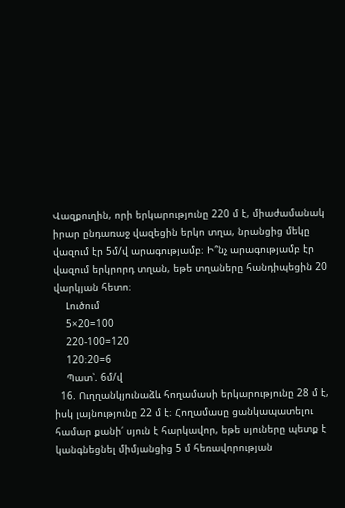Վազքուղին, որի երկարությունը 220 մ է, միաժամանակ իրար ընդառաջ վազեցին երկո տղա, նրանցից մեկը վազում էր 5մ/վ արագությամբ։ Ի՞նչ արագությամբ էր վազում երկրորդ տղան, եթե տղաները հանդիպեցին 20 վարկյան հետո։
    Լուծում
    5×20=100
    220-100=120
    120։20=6
    Պատ՝. 6մ/վ
  16. Ուղղանկյունաձև հողամասի երկարությունը 28 մ է, իսկ լայնությունը 22 մ է։ Հողամասը ցանկապատելու համար քանի՛ սյուն է հարկավոր, եթե սյուները պետք է կանգնեցնել միմյանցից 5 մ հեռավորության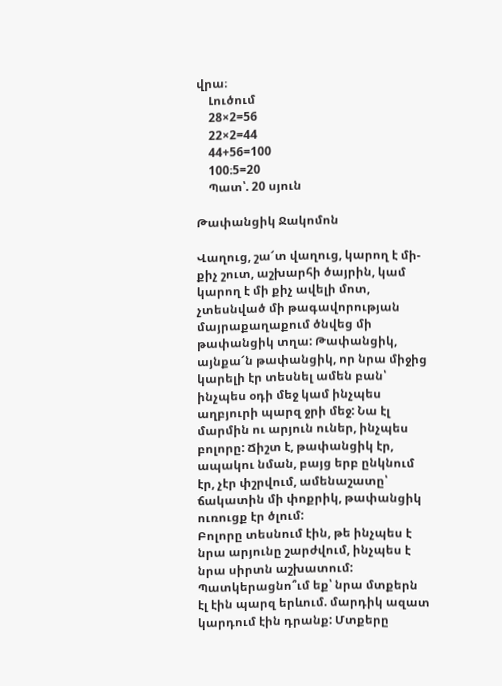վրա։
    Լուծում
    28×2=56
    22×2=44
    44+56=100
    100։5=20
    Պատ՝. 20 սյուն

Թափանցիկ Ջակոմոն

Վաղուց, շա՜տ վաղուց, կարող է մի-քիչ շուտ, աշխարհի ծայրին, կամ կարող է մի քիչ ավելի մոտ, չտեսնված մի թագավորության մայրաքաղաքում ծնվեց մի թափանցիկ տղա: Թափանցիկ, այնքա՜ն թափանցիկ, որ նրա միջից կարելի էր տեսնել ամեն բան՝ ինչպես օդի մեջ կամ ինչպես աղբյուրի պարզ ջրի մեջ: Նա էլ մարմին ու արյուն ուներ, ինչպես բոլորը: Ճիշտ է, թափանցիկ էր, ապակու նման, բայց երբ ընկնում էր, չէր փշրվում, ամենաշատը՝ ճակատին մի փոքրիկ, թափանցիկ ուռուցք էր ծլում:
Բոլորը տեսնում էին, թե ինչպես է նրա արյունը շարժվում, ինչպես է նրա սիրտն աշխատում: Պատկերացնո՞ւմ եք՝ նրա մտքերն էլ էին պարզ երևում. մարդիկ ազատ կարդում էին դրանք: Մտքերը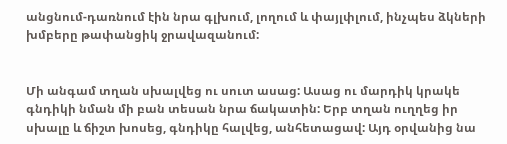անցնում-դառնում էին նրա գլխում, լողում և փայլփլում, ինչպես ձկների խմբերը թափանցիկ ջրավազանում:


Մի անգամ տղան սխալվեց ու սուտ ասաց: Ասաց ու մարդիկ կրակե գնդիկի նման մի բան տեսան նրա ճակատին: Երբ տղան ուղղեց իր սխալը և ճիշտ խոսեց, գնդիկը հալվեց, անհետացավ: Այդ օրվանից նա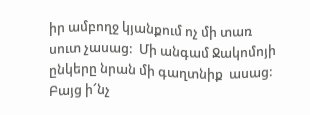իր ամբողջ կյանքում ոչ մի տառ սուտ չասաց:  Մի անգամ Ջակոմոյի ընկերը նրան մի գաղտնիք  ասաց: Բայց ի՜նչ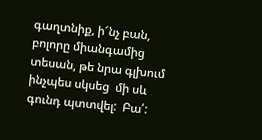գաղտնիք, ի՜նչ բան, բոլորը միանգամից  տեսան, թե նրա գլխում ինչպես սկսեց  մի սև գունդ պտտվել:  Բա՛: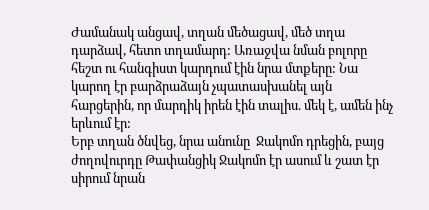Ժամանակ անցավ, տղան մեծացավ, մեծ տղա դարձավ, հետո տղամարդ: Առաջվա նման բոլորը հեշտ ու հանգիստ կարդում էին նրա մտքերը: Նա կարող էր բարձրաձայն չպատասխանել այն հարցերին, որ մարդիկ իրեն էին տալիս. մեկ է, ամեն ինչ երևում էր:
Երբ տղան ծնվեց, նրա անունը  Ջակոմո դրեցին, բայց ժողովուրդը Թափանցիկ Ջակոմո էր ասում և շատ էր սիրում նրան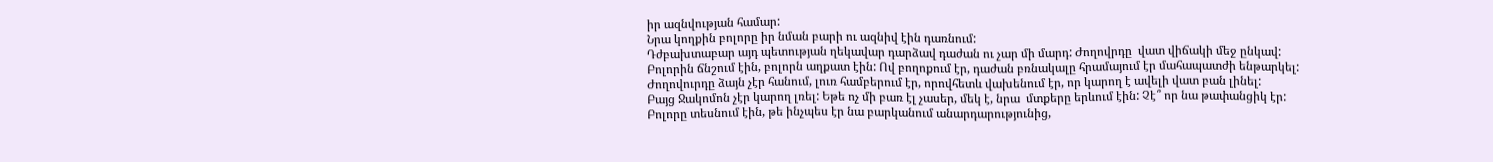իր ազնվության համար:
Նրա կողքին բոլորը իր նման բարի ու ազնիվ էին դառնում:
Դժբախտաբար այդ պետության ղեկավար դարձավ դաժան ու չար մի մարդ: Ժողովրդը  վատ վիճակի մեջ ընկավ: Բոլորին ճնշում էին, բոլորն աղքատ էին: Ով բողոքում էր, դաժան բռնակալը հրամայում էր մահապատժի ենթարկել:
Ժողովուրդը ձայն չէր հանում, լուռ համբերում էր, որովհետև վախենում էր, որ կարող է ավելի վատ բան լինել:
Բայց Ջակոմոն չէր կարող լռել: Եթե ոչ մի բառ էլ չասեր, մեկ է, նրա  մտքերը երևում էին: Չէ՞ որ նա թափանցիկ էր: Բոլորը տեսնում էին, թե ինչպես էր նա բարկանում անարդարությունից,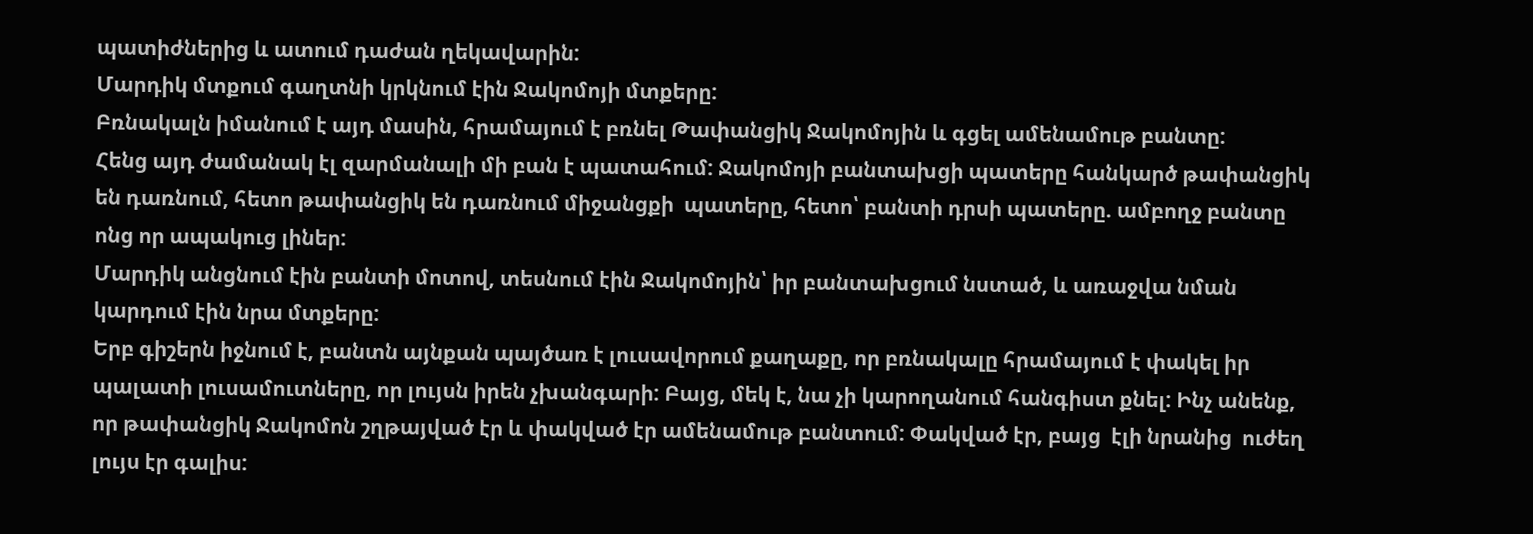պատիժներից և ատում դաժան ղեկավարին:
Մարդիկ մտքում գաղտնի կրկնում էին Ջակոմոյի մտքերը:
Բռնակալն իմանում է այդ մասին, հրամայում է բռնել Թափանցիկ Ջակոմոյին և գցել ամենամութ բանտը:
Հենց այդ ժամանակ էլ զարմանալի մի բան է պատահում: Ջակոմոյի բանտախցի պատերը հանկարծ թափանցիկ են դառնում, հետո թափանցիկ են դառնում միջանցքի  պատերը, հետո՝ բանտի դրսի պատերը. ամբողջ բանտը ոնց որ ապակուց լիներ:
Մարդիկ անցնում էին բանտի մոտով, տեսնում էին Ջակոմոյին՝ իր բանտախցում նստած, և առաջվա նման կարդում էին նրա մտքերը:
Երբ գիշերն իջնում է, բանտն այնքան պայծառ է լուսավորում քաղաքը, որ բռնակալը հրամայում է փակել իր պալատի լուսամուտները, որ լույսն իրեն չխանգարի: Բայց, մեկ է, նա չի կարողանում հանգիստ քնել: Ինչ անենք, որ թափանցիկ Ջակոմոն շղթայված էր և փակված էր ամենամութ բանտում: Փակված էր, բայց  էլի նրանից  ուժեղ լույս էր գալիս: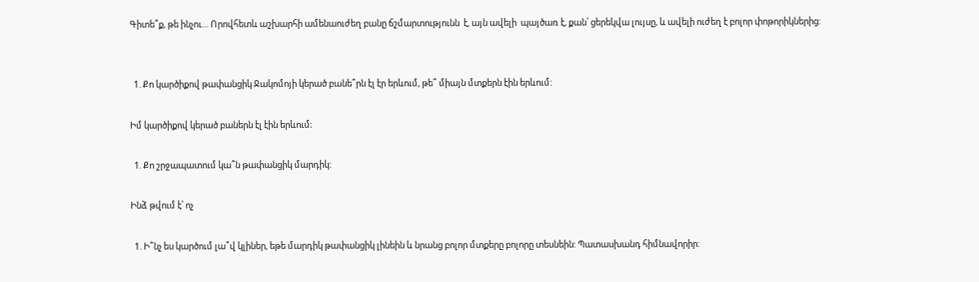Գիտե՞ք, թե ինչու… Որովհետև աշխարհի ամենաուժեղ բանը ճշմարտությունն  է, այն ավելի  պայծառ է, քան՝ ցերեկվա լույսը, և ավելի ուժեղ է բոլոր փոթորիկներից:


  1. Քո կարծիքով թափանցիկ Ջակոմոյի կերած բանե՞րն էլ էր երևում, թե՞ միայն մտքերն էին երևում:

Իմ կարծիքով կերած բաներն էլ էին երևում։

  1. Քո շրջապատում կա՞ն թափանցիկ մարդիկ:

Ինձ թվում է՝ ոչ

  1. Ի՞նչ ես կարծում լա՞վ կլիներ, եթե մարդիկ թափանցիկ լինեին և նրանց բոլոր մտքերը բոլորը տեսնեին: Պատասխանդ հիմնավորիր: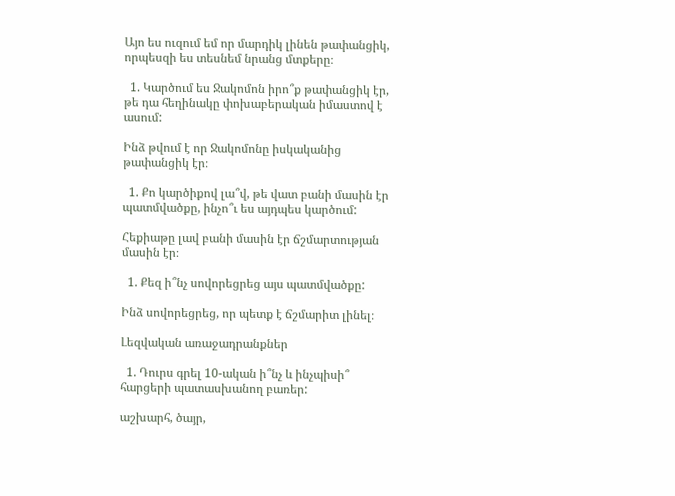Այո ես ուզում եմ որ մարդիկ լինեն թափանցիկ, որպեսզի ես տեսնեմ նրանց մտքերը։

  1. Կարծում ես Ջակոմոն իրո՞ք թափանցիկ էր, թե դա հեղինակը փոխաբերական իմաստով է ասում:

Ինձ թվում է որ Ջակոմոնը իսկականից թափանցիկ էր։

  1. Քո կարծիքով լա՞վ, թե վատ բանի մասին էր պատմվածքը, ինչո՞ւ ես այդպես կարծում:

Հեքիաթը լավ բանի մասին էր ճշմարտության մասին էր։

  1. Քեզ ի՞նչ սովորեցրեց այս պատմվածքը:

Ինձ սովորեցրեց, որ պետք է ճշմարիտ լինել։

Լեզվական առաջադրանքներ

  1. Դուրս գրել 10-ական ի՞նչ և ինչպիսի՞ հարցերի պատասխանող բառեր:

աշխարհ, ծայր,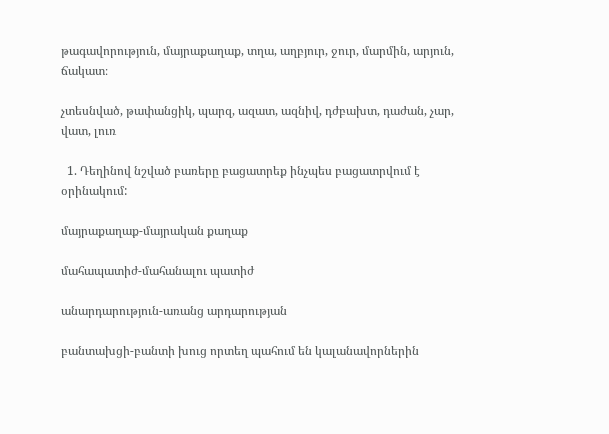թագավորություն, մայրաքաղաք, տղա, աղբյուր, ջուր, մարմին, արյուն, ճակատ։

չտեսնված, թափանցիկ, պարզ, ազատ, ազնիվ, դժբախտ, դաժան, չար, վատ, լուռ

  1. Դեղինով նշված բառերը բացատրեք ինչպես բացատրվում է օրինակում:

մայրաքաղաք-մայրական քաղաք

մահապատիժ-մահանալու պատիժ

անարդարություն-առանց արդարության

բանտախցի-բանտի խուց որտեղ պահում են կալանավորներին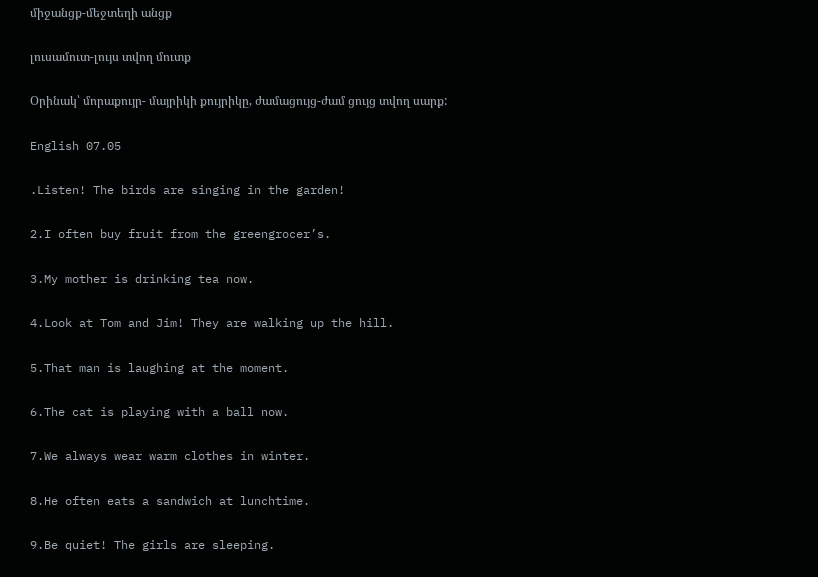միջանցք-մեջտեղի անցք

լուսամուտ-լույս տվող մուտք

Օրինակ՝ մորաքույր- մայրիկի քույրիկը, ժամացույց-ժամ ցույց տվող սարք:

English 07.05

.Listen! The birds are singing in the garden!

2.I often buy fruit from the greengrocer’s.

3.My mother is drinking tea now.

4.Look at Tom and Jim! They are walking up the hill.

5.That man is laughing at the moment.

6.The cat is playing with a ball now.

7.We always wear warm clothes in winter.

8.He often eats a sandwich at lunchtime.

9.Be quiet! The girls are sleeping.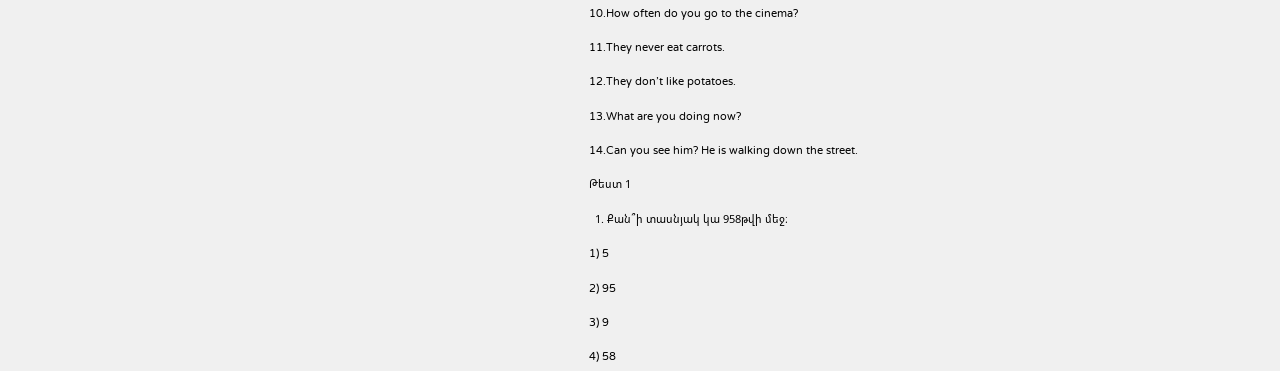10.How often do you go to the cinema?

11.They never eat carrots.

12.They don’t like potatoes.

13.What are you doing now?

14.Can you see him? He is walking down the street.

Թեստ 1

  1. Քան՞ի տասնյակ կա 958թվի մեջ։

1) 5

2) 95

3) 9

4) 58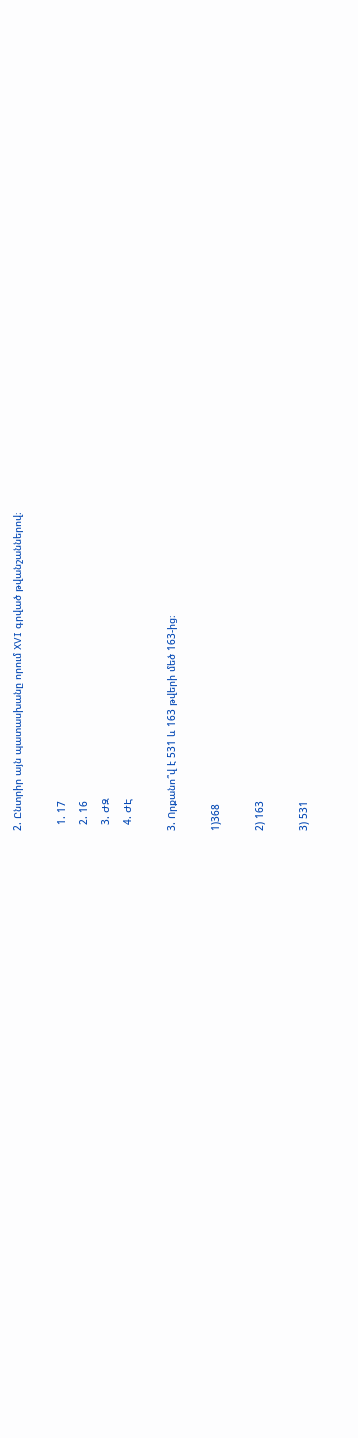2. Ընտրիր այն պատասխանը որում XVI գրված թվանշաններով։

  1. 17
  2. 16
  3. ԺԶ
  4. ԺԷ

3. Որքանո՞վ է 531 և 163 թվերի մեծ 163-ից։

1)368

2) 163

3) 531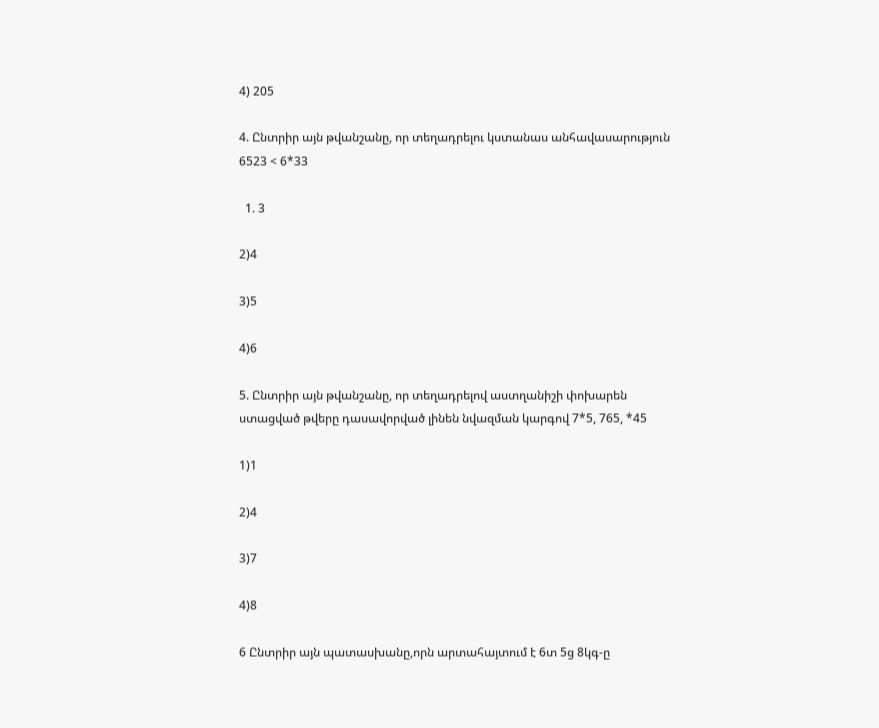4) 205

4. Ընտրիր այն թվանշանը, որ տեղադրելու կստանաս անհավասարություն 6523 < 6*33

  1. 3

2)4

3)5

4)6

5. Ընտրիր այն թվանշանը, որ տեղադրելով աստղանիշի փոխարեն ստացված թվերը դասավորված լինեն նվազման կարգով 7*5, 765, *45

1)1

2)4

3)7

4)8

6 Ընտրիր այն պատասխանը,որն արտահայտում է 6տ 5ց 8կգ-ը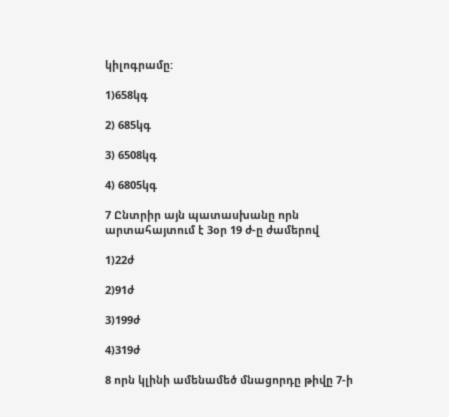կիլոգրամը:

1)658կգ

2) 685կգ

3) 6508կգ

4) 6805կգ

7 Ընտրիր այն պատասխանը որն արտահայտում է 3օր 19 ժ-ը ժամերով

1)22ժ

2)91ժ

3)199ժ

4)319ժ

8 որն կլինի ամենամեծ մնացորդը թիվը 7-ի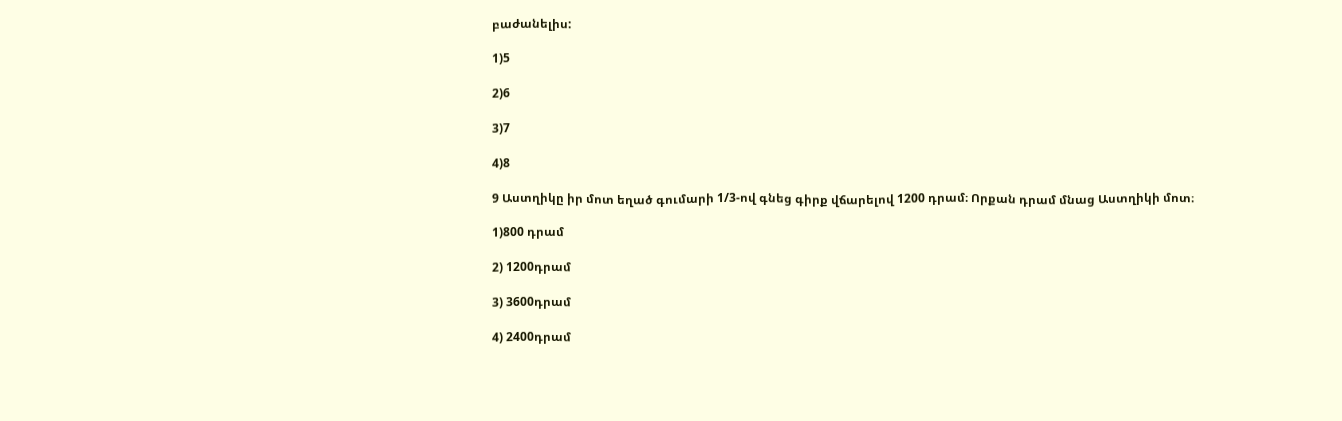բաժանելիս:

1)5

2)6

3)7

4)8

9 Աստղիկը իր մոտ եղած գումարի 1/3-ով գնեց գիրք վճարելով 1200 դրամ։ Որքան դրամ մնաց Աստղիկի մոտ։

1)800 դրամ

2) 1200դրամ

3) 3600դրամ

4) 2400դրամ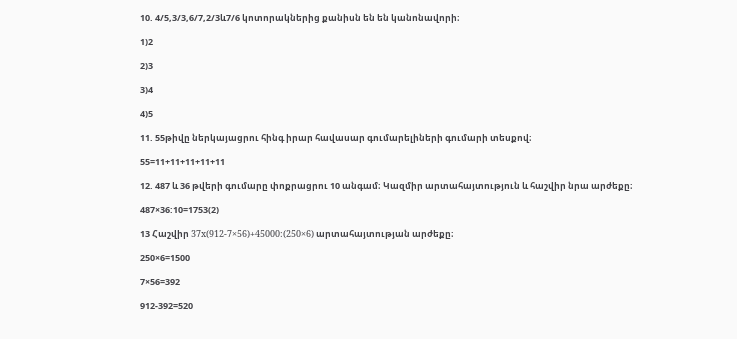10. 4/5,3/3,6/7,2/3և7/6 կոտորակներից քանիսն են են կանոնավորի։

1)2

2)3

3)4

4)5

11. 55թիվը ներկայացրու հինգ իրար հավասար գումարելիների գումարի տեսքով։

55=11+11+11+11+11

12. 487 և 36 թվերի գումարը փոքրացրու 10 անգամ։ Կազմիր արտահայտություն և հաշվիր նրա արժեքը։

487×36:10=1753(2)

13 Հաշվիր 37x(912-7×56)+45000:(250×6) արտահայտության արժեքը։

250×6=1500

7×56=392

912-392=520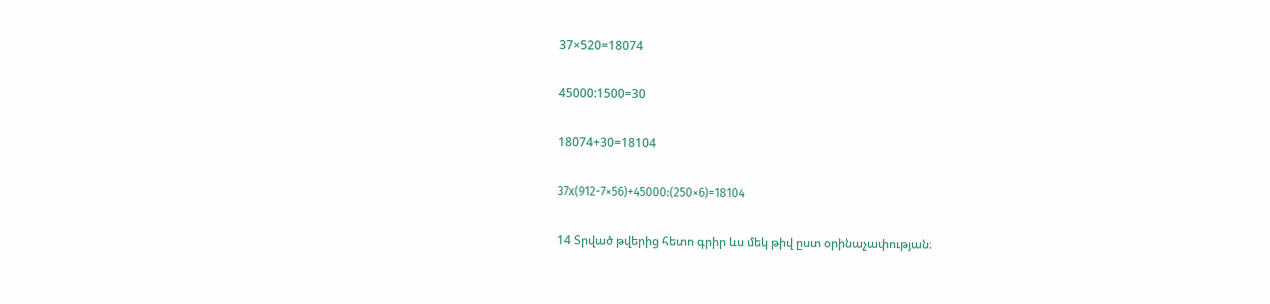37×520=18074

45000:1500=30

18074+30=18104

37x(912-7×56)+45000:(250×6)=18104

14 Տրված թվերից հետո գրիր ևս մեկ թիվ ըստ օրինաչափության։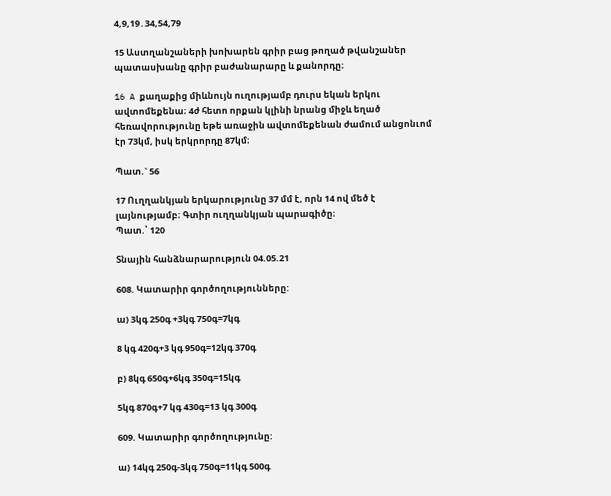4,9,19․34,54,79

15 Աստղանշաների խոխարեն գրիր բաց թողած թվանշաներ պատասխանը գրիր բաժանարարը և քանորդը։

16 A քաղաքից միևնույն ուղությամբ դուրս եկան երկու ավտոմեքենա։ 4ժ հետո որքան կլինի նրանց միջև եղած հեռավորությունը եթե առաջին ավտոմեքենան ժամում անցոնւոմ էր 73կմ, իսկ երկրորդը 87կմ։

Պատ.` 56

17 Ուղղանկյան երկարությունը 37 մմ է, որն 14 ով մեծ է լայնությամբ։ Գտիր ուղղանկյան պարագիծը։
Պատ.՝ 120

Տնային հանձնարարություն 04.05.21

608. Կատարիր գործողությունները:

ա) 3կգ 250գ +3կգ 750գ=7կգ

8 կգ 420գ+3 կգ 950գ=12կգ 370գ

բ) 8կգ 650գ+6կգ 350գ=15կգ

5կգ 870գ+7 կգ 430գ=13 կգ 300գ

609. Կատարիր գործողությունը:

ա) 14կգ 250գ-3կգ 750գ=11կգ 500գ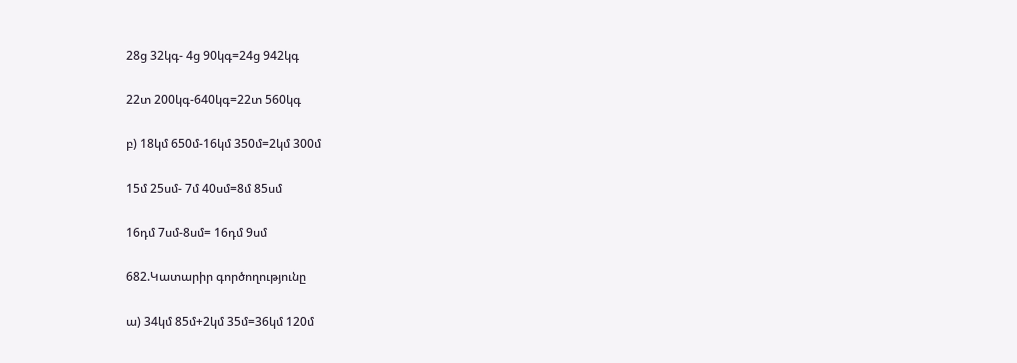28ց 32կգ- 4ց 90կգ=24ց 942կգ

22տ 200կգ-640կգ=22տ 560կգ

բ) 18կմ 650մ-16կմ 350մ=2կմ 300մ

15մ 25սմ- 7մ 40սմ=8մ 85սմ

16դմ 7սմ-8սմ= 16դմ 9սմ

682.Կատարիր գործողությունը

ա) 34կմ 85մ+2կմ 35մ=36կմ 120մ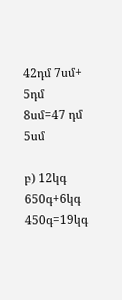42դմ 7սմ+ 5դմ 8սմ=47 դմ 5սմ

բ) 12կգ 650գ+6կգ 450գ=19կգ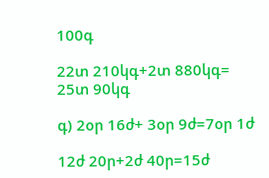100գ

22տ 210կգ+2տ 880կգ= 25տ 90կգ

գ) 2օր 16ժ+ 3օր 9ժ=7օր 1ժ

12ժ 20ր+2ժ 40ր=15ժ